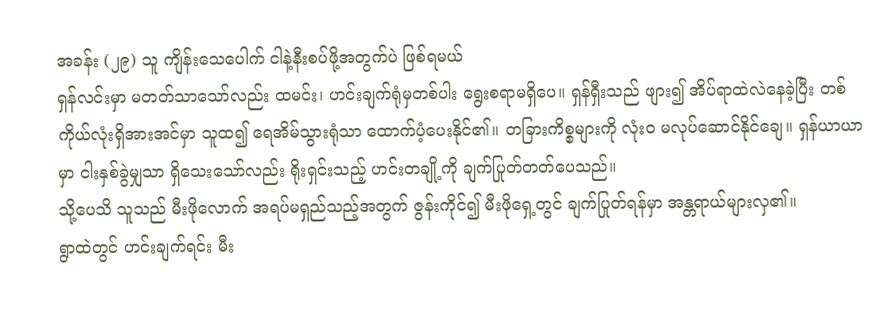အခန်း (၂၉) သူ ကျိန်းသေပေါက် ငါနဲ့နီးစပ်ဖို့အတွက်ပဲ ဖြစ်ရမယ်
ရှန်လင်းမှာ မတတ်သာသော်လည်း ထမင်း၊ ဟင်းချက်ရုံမှတစ်ပါး ရွေးစရာမရှိပေ။ ရှန်ရှီးသည် ဖျား၍ အိပ်ရာထဲလဲနေခဲ့ပြီး တစ်ကိုယ်လုံးရှိအားအင်မှာ သူထ၍ ရေအိမ်သွားရုံသာ ထောက်ပံ့ပေးနိုင်၏။ တခြားကိစ္စများကို လုံးဝ မလုပ်ဆောင်နိုင်ချေ။ ရှန်ယာယာမှာ ငါးနှစ်ခွဲမျှသာ ရှိသေးသော်လည်း ရိုးရှင်းသည့် ဟင်းတချို့ကို ချက်ပြုတ်တတ်ပေသည်။
သို့ပေသိ သူသည် မီးဖိုလောက် အရပ်မရှည်သည့်အတွက် ဇွန်းကိုင်၍ မီးဖိုရှေ့တွင် ချက်ပြုတ်ရန်မှာ အန္တရာယ်များလှ၏။
ရွာထဲတွင် ဟင်းချက်ရင်း မီး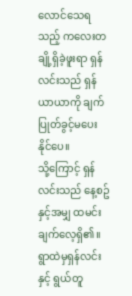လောင်သေရသည့် ကလေးတချို့ရှိခဲ့ဖူးရာ ရှန်လင်းသည် ရှန်ယာယာကို ချက်ပြုတ်ခွင့်မပေးနိုင်ပေ။
သို့ကြောင့် ရှန်လင်းသည် နေ့စဥ်နှင့်အမျှ ထမင်းချက်လေ့ရှိ၏။ ရွာထဲမှရှန်လင်းနှင့် ရွယ်တူ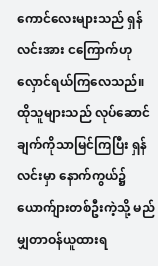ကောင်လေးများသည် ရှန်လင်းအား ငကြောက်ဟု လှောင်ရယ်ကြလေသည်။
ထိုသူများသည် လုပ်ဆောင်ချက်ကိုသာမြင်ကြပြီး ရှန်လင်းမှာ နောက်ကွယ်၌ ယောက်ျားတစ်ဦးကဲ့သို့ မည်မျှတာဝန်ယူထားရ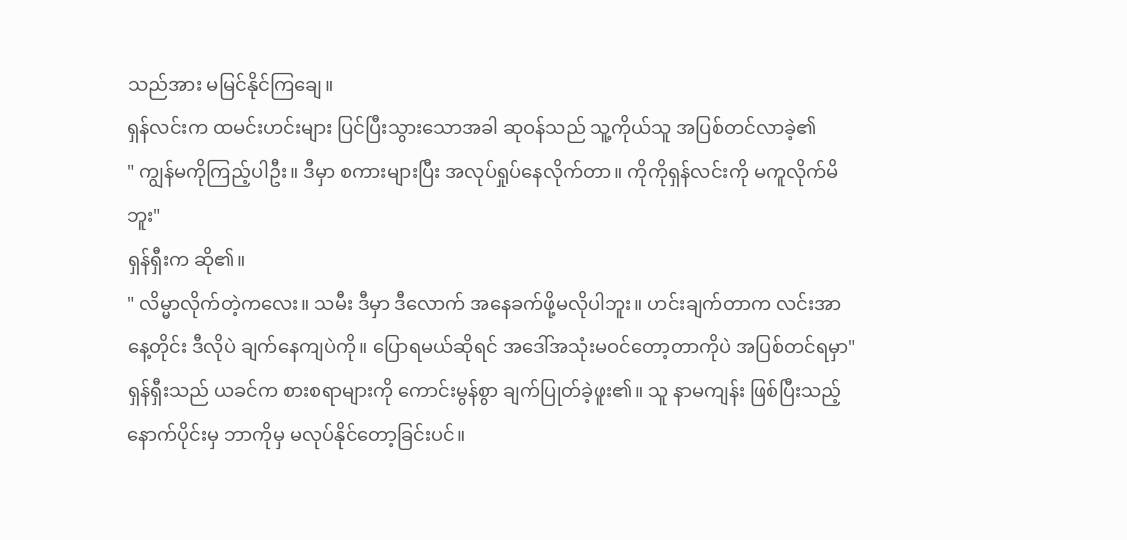သည်အား မမြင်နိုင်ကြချေ။
ရှန်လင်းက ထမင်းဟင်းများ ပြင်ပြီးသွားသောအခါ ဆုဝန်သည် သူ့ကိုယ်သူ အပြစ်တင်လာခဲ့၏
" ကျွန်မကိုကြည့်ပါဦး။ ဒီမှာ စကားများပြီး အလုပ်ရှုပ်နေလိုက်တာ။ ကိုကိုရှန်လင်းကို မကူလိုက်မိဘူး"
ရှန်ရှီးက ဆို၏။
" လိမ္မာလိုက်တဲ့ကလေး။ သမီး ဒီမှာ ဒီလောက် အနေခက်ဖို့မလိုပါဘူး။ ဟင်းချက်တာက လင်းအာ နေ့တိုင်း ဒီလိုပဲ ချက်နေကျပဲကို။ ပြောရမယ်ဆိုရင် အဒေါ်အသုံးမဝင်တော့တာကိုပဲ အပြစ်တင်ရမှာ"
ရှန်ရှီးသည် ယခင်က စားစရာများကို ကောင်းမွန်စွာ ချက်ပြုတ်ခဲ့ဖူး၏။ သူ နာမကျန်း ဖြစ်ပြီးသည့်နောက်ပိုင်းမှ ဘာကိုမှ မလုပ်နိုင်တော့ခြင်းပင်။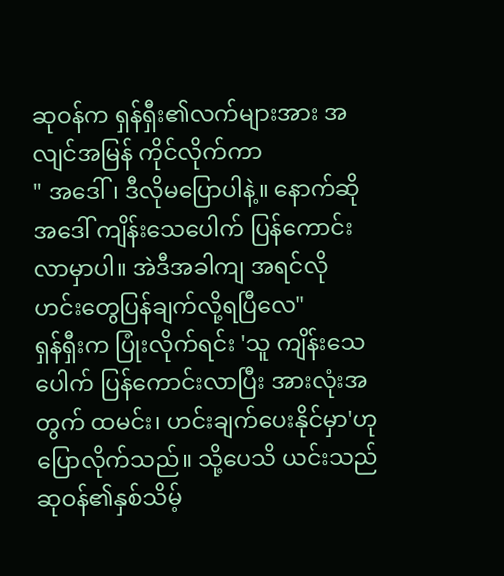ဆုဝန်က ရှန်ရှီး၏လက်များအား အလျင်အမြန် ကိုင်လိုက်ကာ
" အဒေါ်၊ ဒီလိုမပြောပါနဲ့။ နောက်ဆို အဒေါ် ကျိန်းသေပေါက် ပြန်ကောင်းလာမှာပါ။ အဲဒီအခါကျ အရင်လို ဟင်းတွေပြန်ချက်လို့ရပြီလေ"
ရှန်ရှီးက ပြုံးလိုက်ရင်း 'သူ ကျိန်းသေပေါက် ပြန်ကောင်းလာပြီး အားလုံးအတွက် ထမင်း၊ ဟင်းချက်ပေးနိုင်မှာ'ဟု ပြောလိုက်သည်။ သို့ပေသိ ယင်းသည် ဆုဝန်၏နှစ်သိမ့်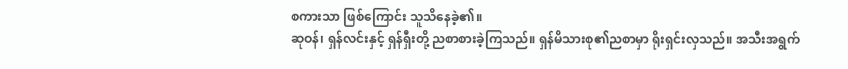စကားသာ ဖြစ်ကြောင်း သူသိနေခဲ့၏။
ဆုဝန်၊ ရှန်လင်းနှင့် ရှန်ရှီးတို့ ညစာစားခဲ့ကြသည်။ ရှန်မိသားစု၏ညစာမှာ ရိုးရှင်းလှသည်။ အသီးအရွက်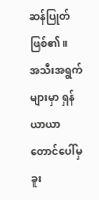ဆန်ပြုတ် ဖြစ်၏။
အသီးအရွက်များမှာ ရှန်ယာယာ တောင်ပေါ်မှ ခူး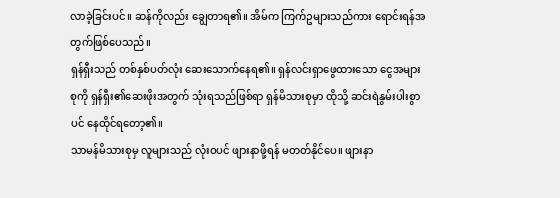လာခဲ့ခြင်းပင်။ ဆန်ကိုလည်း ချွေတာရ၏။ အိမ်က ကြက်ဥများသည်ကား ရောင်းရန်အတွက်ဖြစ်ပေသည်။
ရှန်ရှီးသည် တစ်နှစ်ပတ်လုံး ဆေးသောက်နေရ၏။ ရှန်လင်းရှာဖွေထားသော ငွေအများစုကို ရှန်ရှီး၏ဆေးဖိုးအတွက် သုံးရသည်ဖြစ်ရာ ရှန်မိသားစုမှာ ထိုသို့ ဆင်းရဲနွမ်းပါးစွာပင် နေထိုင်ရတော့၏။
သာမန်မိသားစုမှ လူများသည် လုံးဝပင် ဖျားနာဖို့ရန် မတတ်နိုင်ပေ။ ဖျားနာ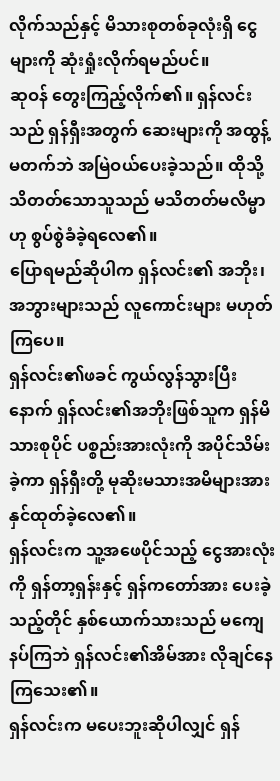လိုက်သည်နှင့် မိသားစုတစ်ခုလုံးရှိ ငွေများကို ဆုံးရှုံးလိုက်ရမည်ပင်။
ဆုဝန် တွေးကြည့်လိုက်၏။ ရှန်လင်းသည် ရှန်ရှီးအတွက် ဆေးများကို အထွန့်မတက်ဘဲ အမြဲဝယ်ပေးခဲ့သည်။ ထိုသို့ သိတတ်သောသူသည် မသိတတ်မလိမ္မာဟု စွပ်စွဲခံခဲ့ရလေ၏။
ပြောရမည်ဆိုပါက ရှန်လင်း၏ အဘိုး၊ အဘွားများသည် လူကောင်းများ မဟုတ်ကြပေ။
ရှန်လင်း၏ဖခင် ကွယ်လွန်သွားပြီးနောက် ရှန်လင်း၏အဘိုးဖြစ်သူက ရှန်မိသားစုပိုင် ပစ္စည်းအားလုံးကို အပိုင်သိမ်းခဲ့ကာ ရှန်ရှီးတို့ မုဆိုးမသားအမိများအား နှင်ထုတ်ခဲ့လေ၏။
ရှန်လင်းက သူ့အဖေပိုင်သည့် ငွေအားလုံးကို ရှန်တာ့ရှန်းနှင့် ရှန်ကတော်အား ပေးခဲ့သည့်တိုင် နှစ်ယောက်သားသည် မကျေနပ်ကြဘဲ ရှန်လင်း၏အိမ်အား လိုချင်နေကြသေး၏။
ရှန်လင်းက မပေးဘူးဆိုပါလျှင် ရှန်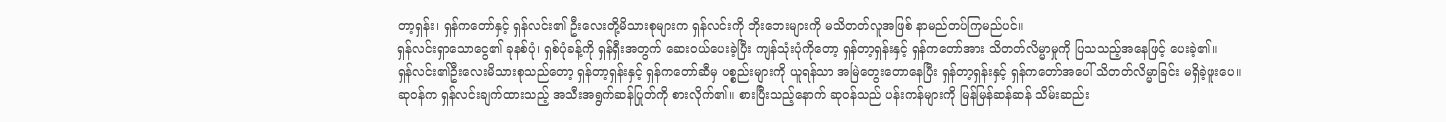တာ့ရှန်း၊ ရှန်ကတော်နှင့် ရှန်လင်း၏ ဦးလေးတို့မိသားစုများက ရှန်လင်းကို ဘိုးဘေးများကို မသိတတ်လူအဖြစ် နာမည်တပ်ကြမည်ပင်။
ရှန်လင်းရှာသောငွေ၏ ခုနစ်ပုံ၊ ရှစ်ပုံခန့်ကို ရှန်ရှီးအတွက် ဆေးဝယ်ပေးခဲ့ပြီး ကျန်သုံးပုံကိုတော့ ရှန်တာ့ရှန်းနှင့် ရှန်ကတော်အား သိတတ်လိမ္မာမှုကို ပြသသည့်အနေဖြင့် ပေးခဲ့၏။
ရှန်လင်း၏ဦးလေးမိသားစုသည်တော့ ရှန်တာ့ရှန်းနှင့် ရှန်ကတော်ဆီမှ ပစ္စည်းများကို ယူရန်သာ အမြဲတွေးတောနေပြီး ရှန်တာ့ရှန်းနှင့် ရှန်ကတော်အပေါ် သိတတ်လိမ္မာခြင်း မရှိခဲ့ဖူးပေ။
ဆုဝန်က ရှန်လင်းချက်ထားသည့် အသီးအရွက်ဆန်ပြုတ်ကို စားလိုက်၏။ စားပြီးသည့်နောက် ဆုဝန်သည် ပန်းကန်များကို မြန်မြန်ဆန်ဆန် သိမ်းဆည်း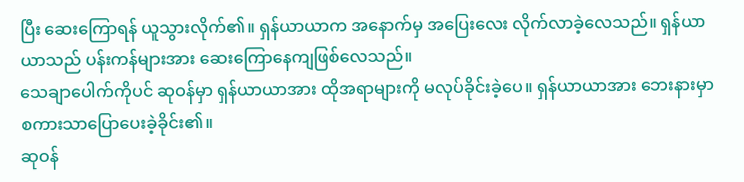ပြီး ဆေးကြောရန် ယူသွားလိုက်၏။ ရှန်ယာယာက အနောက်မှ အပြေးလေး လိုက်လာခဲ့လေသည်။ ရှန်ယာယာသည် ပန်းကန်များအား ဆေးကြောနေကျဖြစ်လေသည်။
သေချာပေါက်ကိုပင် ဆုဝန်မှာ ရှန်ယာယာအား ထိုအရာများကို မလုပ်ခိုင်းခဲ့ပေ။ ရှန်ယာယာအား ဘေးနားမှာ စကားသာပြောပေးခဲ့ခိုင်း၏။
ဆုဝန်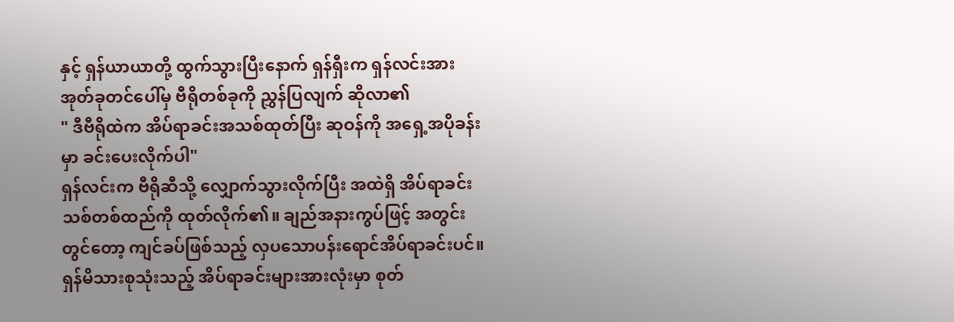နှင့် ရှန်ယာယာတို့ ထွက်သွားပြီးနောက် ရှန်ရှီးက ရှန်လင်းအား အုတ်ခုတင်ပေါ်မှ ဗီရိုတစ်ခုကို ညွှန်ပြလျက် ဆိုလာ၏
" ဒီဗီရိုထဲက အိပ်ရာခင်းအသစ်ထုတ်ပြီး ဆုဝန်ကို အရှေ့အပိုခန်းမှာ ခင်းပေးလိုက်ပါ"
ရှန်လင်းက ဗီရိုဆီသို့ လျှောက်သွားလိုက်ပြီး အထဲရှိ အိပ်ရာခင်းသစ်တစ်ထည်ကို ထုတ်လိုက်၏။ ချည်အနားကွပ်ဖြင့် အတွင်းတွင်တော့ ကျင်ခပ်ဖြစ်သည့် လှပသောပန်းရောင်အိပ်ရာခင်းပင်။
ရှန်မိသားစုသုံးသည့် အိပ်ရာခင်းများအားလုံးမှာ စုတ်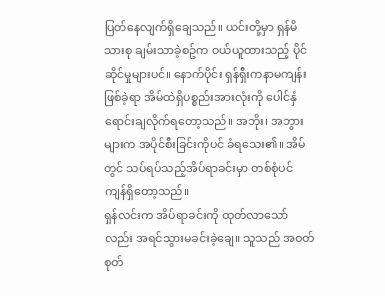ပြတ်နေလျက်ရှိချေသည်။ ယင်းတို့မှာ ရှန်မိသားစု ချမ်းသာခဲ့စဥ်က ဝယ်ယူထားသည့် ပိုင်ဆိုင်မှုများပင်။ နောက်ပိုင်း ရှန်ရှီးကနာမကျန်းဖြစ်ခဲ့ရာ အိမ်ထဲရှိပစ္စည်းအားလုံးကို ပေါင်နှံရောင်းချလိုက်ရတော့သည်။ အဘိုး၊ အဘွားများက အပိုင်စီးခြင်းကိုပင် ခံရသေး၏။ အိမ်တွင် သပ်ရပ်သည့်အိပ်ရာခင်းမှာ တစ်စုံပင် ကျန်ရှိတော့သည်။
ရှန်လင်းက အိပ်ရာခင်းကို ထုတ်လာသော်လည်း အရင်သွားမခင်းခဲ့ချေ။ သူသည် အဝတ်စုတ်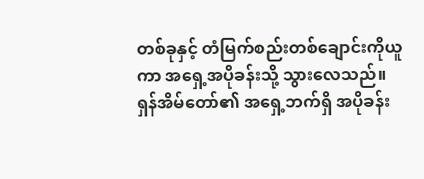တစ်ခုနှင့် တံမြက်စည်းတစ်ချောင်းကိုယူကာ အရှေ့အပိုခန်းသို့ သွားလေသည်။
ရှန်အိမ်တော်၏ အရှေ့ဘက်ရှိ အပိုခန်း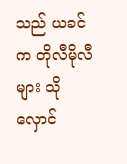သည် ယခင်က တိုလီမိုလီများ သိုလှောင်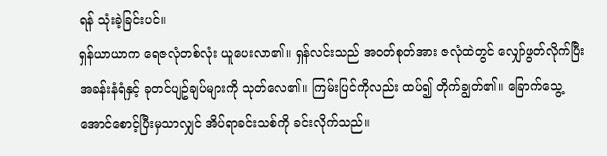ရန် သုံးခဲ့ခြင်းပင်။
ရှန်ယာယာက ရေဇလုံတစ်လုံး ယူပေးလာ၏။ ရှန်လင်းသည် အဝတ်စုတ်အား ဇလုံထဲတွင် လျှော်ဖွတ်လိုက်ပြီး အခန်းနံရံနှင့် ခုတင်ပျဥ်ချပ်များကို သုတ်လေ၏။ ကြမ်းပြင်ကိုလည်း ထပ်၍ တိုက်ချွတ်၏။ ခြောက်သွေ့အောင်စောင့်ပြီးမှသာလျှင် အိပ်ရာခင်းသစ်ကို ခင်းလိုက်သည်။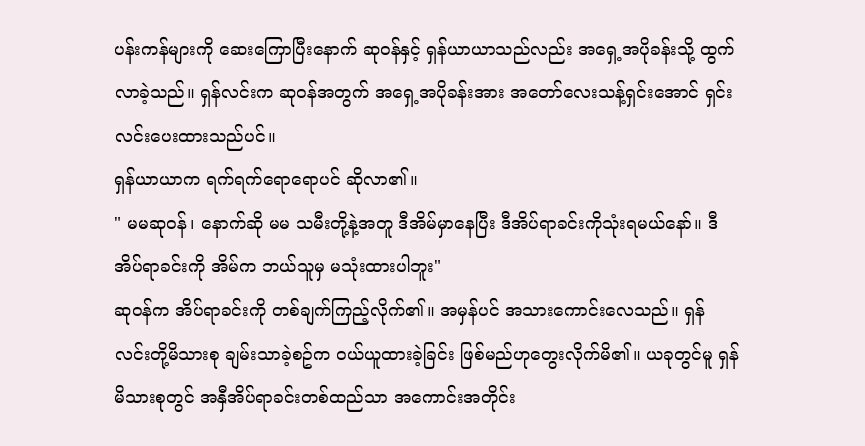ပန်းကန်များကို ဆေးကြောပြီးနောက် ဆုဝန်နှင့် ရှန်ယာယာသည်လည်း အရှေ့အပိုခန်းသို့ ထွက်လာခဲ့သည်။ ရှန်လင်းက ဆုဝန်အတွက် အရှေ့အပိုခန်းအား အတော်လေးသန့်ရှင်းအောင် ရှင်းလင်းပေးထားသည်ပင်။
ရှန်ယာယာက ရက်ရက်ရောရောပင် ဆိုလာ၏။
" မမဆုဝန်၊ နောက်ဆို မမ သမီးတို့နဲ့အတူ ဒီအိမ်မှာနေပြီး ဒီအိပ်ရာခင်းကိုသုံးရမယ်နော်။ ဒီအိပ်ရာခင်းကို အိမ်က ဘယ်သူမှ မသုံးထားပါဘူး"
ဆုဝန်က အိပ်ရာခင်းကို တစ်ချက်ကြည့်လိုက်၏။ အမှန်ပင် အသားကောင်းလေသည်။ ရှန်လင်းတို့မိသားစု ချမ်းသာခဲ့စဥ်က ဝယ်ယူထားခဲ့ခြင်း ဖြစ်မည်ဟုတွေးလိုက်မိ၏။ ယခုတွင်မူ ရှန်မိသားစုတွင် အနှီအိပ်ရာခင်းတစ်ထည်သာ အကောင်းအတိုင်း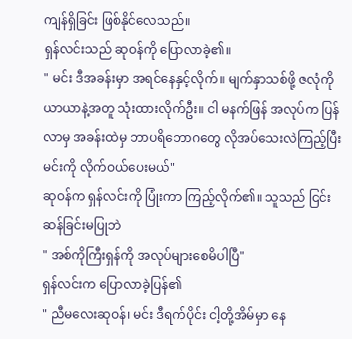ကျန်ရှိခြင်း ဖြစ်နိုင်လေသည်။
ရှန်လင်းသည် ဆုဝန်ကို ပြောလာခဲ့၏။
" မင်း ဒီအခန်းမှာ အရင်နေနှင့်လိုက်။ မျက်နှာသစ်ဖို့ ဇလုံကို ယာယာနဲ့အတူ သုံးထားလိုက်ဦး။ ငါ မနက်ဖြန် အလုပ်က ပြန်လာမှ အခန်းထဲမှ ဘာပရိဘောဂတွေ လိုအပ်သေးလဲကြည့်ပြီး မင်းကို လိုက်ဝယ်ပေးမယ်"
ဆုဝန်က ရှန်လင်းကို ပြုံးကာ ကြည့်လိုက်၏။ သူသည် ငြင်းဆန်ခြင်းမပြုဘဲ
" အစ်ကိုကြီးရှန်ကို အလုပ်များစေမိပါပြီ"
ရှန်လင်းက ပြောလာခဲ့ပြန်၏
" ညီမလေးဆုဝန်၊ မင်း ဒီရက်ပိုင်း ငါ့တို့အိမ်မှာ နေ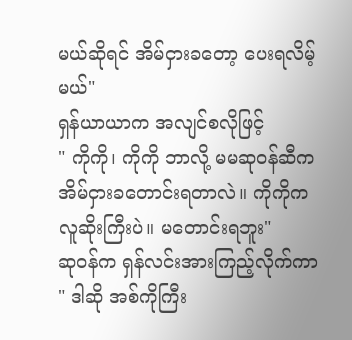မယ်ဆိုရင် အိမ်ငှားခတော့ ပေးရလိမ့်မယ်"
ရှန်ယာယာက အလျင်စလိုဖြင့်
" ကိုကို၊ ကိုကို ဘာလို့ မမဆုဝန်ဆီက အိမ်ငှားခတောင်းရတာလဲ။ ကိုကိုက လူဆိုးကြီးပဲ။ မတောင်းရဘူး"
ဆုဝန်က ရှန်လင်းအားကြည့်လိုက်ကာ
" ဒါဆို အစ်ကိုကြီး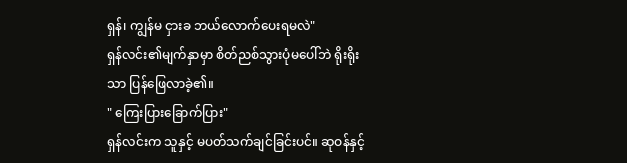ရှန်၊ ကျွန်မ ငှားခ ဘယ်လောက်ပေးရမလဲ"
ရှန်လင်း၏မျက်နှာမှာ စိတ်ညစ်သွားပုံမပေါ်ဘဲ ရိုးရိုးသာ ပြန်ဖြေလာခဲ့၏။
" ကြေးပြားခြောက်ပြား"
ရှန်လင်းက သူနှင့် မပတ်သက်ချင်ခြင်းပင်။ ဆုဝန်နှင့်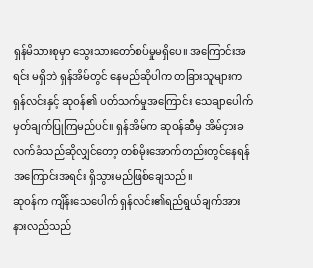ရှန်မိသားစုမှာ သွေးသားတော်စပ်မှုမရှိပေ။ အကြောင်းအရင်း မရှိဘဲ ရှန်အိမ်တွင် နေမည်ဆိုပါက တခြားသူများက ရှန်လင်းနှင့် ဆုဝန်၏ ပတ်သက်မှုအကြောင်း သေချာပေါက် မှတ်ချက်ပြုကြမည်ပင်။ ရှန်အိမ်က ဆုဝန်ဆီမှ အိမ်ငှားခ လက်ခံသည်ဆိုလျှင်တော့ တစ်မိုးအောက်တည်းတွင်နေရန် အကြောင်းအရင်း ရှိသွားမည်ဖြစ်ချေသည်။
ဆုဝန်က ကျိန်းသေပေါက် ရှန်လင်း၏ရည်ရွယ်ချက်အား နားလည်သည်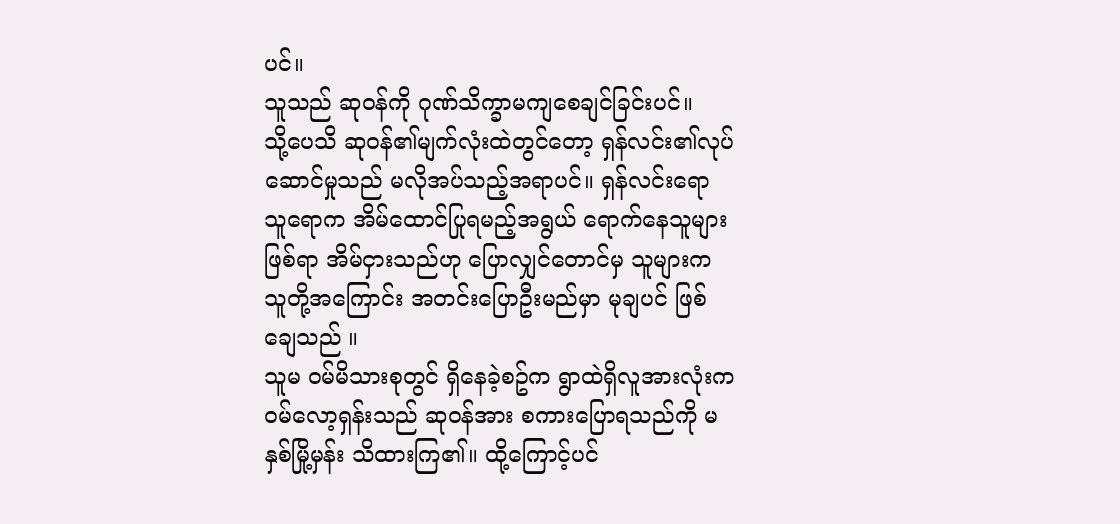ပင်။
သူသည် ဆုဝန်ကို ဂုဏ်သိက္ခာမကျစေချင်ခြင်းပင်။
သို့ပေသိ ဆုဝန်၏မျက်လုံးထဲတွင်တော့ ရှန်လင်း၏လုပ်ဆောင်မှုသည် မလိုအပ်သည့်အရာပင်။ ရှန်လင်းရော သူရောက အိမ်ထောင်ပြုရမည့်အရွယ် ရောက်နေသူများဖြစ်ရာ အိမ်ငှားသည်ဟု ပြောလျှင်တောင်မှ သူများက သူတို့အကြောင်း အတင်းပြောဦးမည်မှာ မုချပင် ဖြစ်ချေသည် ။
သူမ ဝမ်မိသားစုတွင် ရှိနေခဲ့စဥ်က ရွာထဲရှိလူအားလုံးက ဝမ်လော့ရှန်းသည် ဆုဝန်အား စကားပြောရသည်ကို မနှစ်မြို့မှန်း သိထားကြ၏။ ထို့ကြောင့်ပင်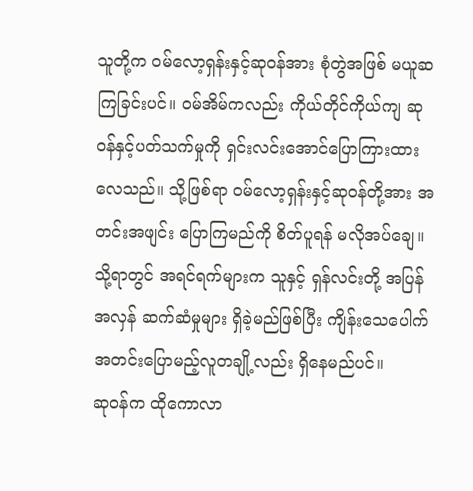သူတို့က ဝမ်လော့ရှန်းနှင့်ဆုဝန်အား စုံတွဲအဖြစ် မယူဆကြခြင်းပင်။ ဝမ်အိမ်ကလည်း ကိုယ်တိုင်ကိုယ်ကျ ဆုဝန်နှင့်ပတ်သက်မှုကို ရှင်းလင်းအောင်ပြောကြားထားလေသည်။ သို့ဖြစ်ရာ ဝမ်လော့ရှန်းနှင့်ဆုဝန်တို့အား အတင်းအဖျင်း ပြောကြမည်ကို စိတ်ပူရန် မလိုအပ်ချေ။
သို့ရာတွင် အရင်ရက်များက သူနှင့် ရှန်လင်းတို့ အပြန်အလှန် ဆက်ဆံမှုများ ရှိခဲ့မည်ဖြစ်ပြီး ကျိန်းသေပေါက် အတင်းပြောမည့်လူတချို့လည်း ရှိနေမည်ပင်။
ဆုဝန်က ထိုကောလာ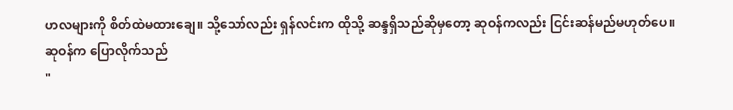ဟလများကို စိတ်ထဲမထားချေ။ သို့သော်လည်း ရှန်လင်းက ထိုသို့ ဆန္ဒရှိသည်ဆိုမှတော့ ဆုဝန်ကလည်း ငြင်းဆန်မည်မဟုတ်ပေ။
ဆုဝန်က ပြောလိုက်သည်
"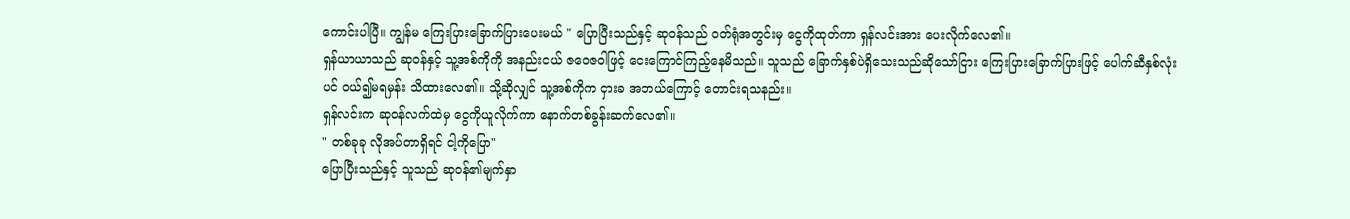ကောင်းပါပြီ။ ကျွန်မ ကြေးပြားခြောက်ပြားပေးမယ် " ပြောပြီးသည်နှင့် ဆုဝန်သည် ဝတ်ရုံအတွင်းမှ ငွေကိုထုတ်ကာ ရှန်လင်းအား ပေးလိုက်လေ၏။
ရှန်ယာယာသည် ဆုဝန်နှင့် သူ့အစ်ကိုကို အနည်းငယ် ဇဝေဇဝါဖြင့် ငေးကြောင်ကြည့်နေမိသည်။ သူသည် ခြောက်နှစ်ပဲရှိသေးသည်ဆိုသော်ငြား ကြေးပြားခြောက်ပြားဖြင့် ပေါက်ဆီနှစ်လုံးပင် ဝယ်၍မရမှန်း သိထားလေ၏။ သို့ဆိုလျှင် သူ့အစ်ကိုက ငှားခ အဘယ်ကြောင့် တောင်းရသနည်း။
ရှန်လင်းက ဆုဝန်လက်ထဲမှ ငွေကိုယူလိုက်ကာ နောက်တစ်ခွန်းဆက်လေ၏။
" တစ်ခုခု လိုအပ်တာရှိရင် ငါ့ကိုပြော"
ပြောပြီးသည်နှင့် သူသည် ဆုဝန်၏မျက်နှာ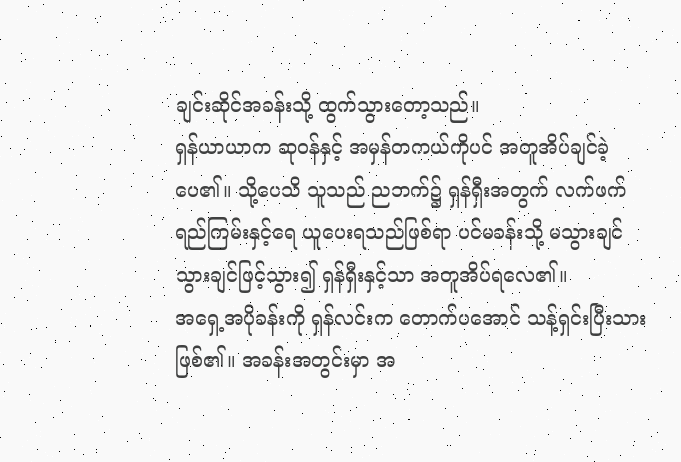ချင်းဆိုင်အခန်းသို့ ထွက်သွားတော့သည်။
ရှန်ယာယာက ဆုဝန်နှင့် အမှန်တကယ်ကိုပင် အတူအိပ်ချင်ခဲ့ပေ၏။ သို့ပေသိ သူသည် ညဘက်၌ ရှန်ရှီးအတွက် လက်ဖက်ရည်ကြမ်းနှင့်ရေ ယူပေးရသည်ဖြစ်ရာ ပင်မခန်းသို့ မသွားချင် သွားချင်ဖြင့်သွား၍ ရှန်ရှီးနှင့်သာ အတူအိပ်ရလေ၏။
အရှေ့အပိုခန်းကို ရှန်လင်းက တောက်ပအောင် သန့်ရှင်းပြီးသားဖြစ်၏။ အခန်းအတွင်းမှာ အ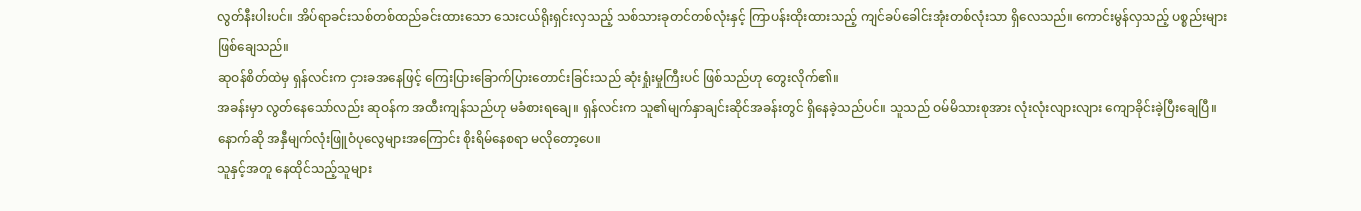လွတ်နီးပါးပင်။ အိပ်ရာခင်းသစ်တစ်ထည်ခင်းထားသော သေးငယ်ရိုးရှင်းလှသည့် သစ်သားခုတင်တစ်လုံးနှင့် ကြာပန်းထိုးထားသည့် ကျင်ခပ်ခေါင်းအုံးတစ်လုံးသာ ရှိလေသည်။ ကောင်းမွန်လှသည့် ပစ္စည်းများ ဖြစ်ချေသည်။
ဆုဝန်စိတ်ထဲမှ ရှန်လင်းက ငှားခအနေဖြင့် ကြေးပြားခြောက်ပြားတောင်းခြင်းသည် ဆုံးရှုံးမှုကြီးပင် ဖြစ်သည်ဟု တွေးလိုက်၏။
အခန်းမှာ လွတ်နေသော်လည်း ဆုဝန်က အထီးကျန်သည်ဟု မခံစားရချေ။ ရှန်လင်းက သူ၏မျက်နှာချင်းဆိုင်အခန်းတွင် ရှိနေခဲ့သည်ပင်။ သူသည် ဝမ်မိသားစုအား လုံးလုံးလျားလျား ကျောခိုင်းခဲ့ပြီးချေပြီ။ နောက်ဆို အနှီမျက်လုံးဖြူဝံပုလွေများအကြောင်း စိုးရိမ်နေစရာ မလိုတော့ပေ။
သူနှင့်အတူ နေထိုင်သည့်သူများ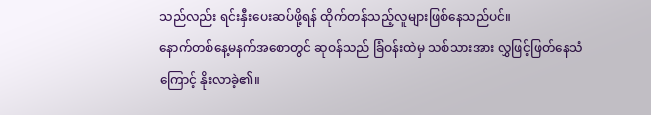သည်လည်း ရင်းနှီးပေးဆပ်ဖို့ရန် ထိုက်တန်သည့်လူများဖြစ်နေသည်ပင်။
နောက်တစ်နေ့မနက်အစောတွင် ဆုဝန်သည် ခြံဝန်းထဲမှ သစ်သားအား လွှဖြင့်ဖြတ်နေသံကြောင့် နိုးလာခဲ့၏။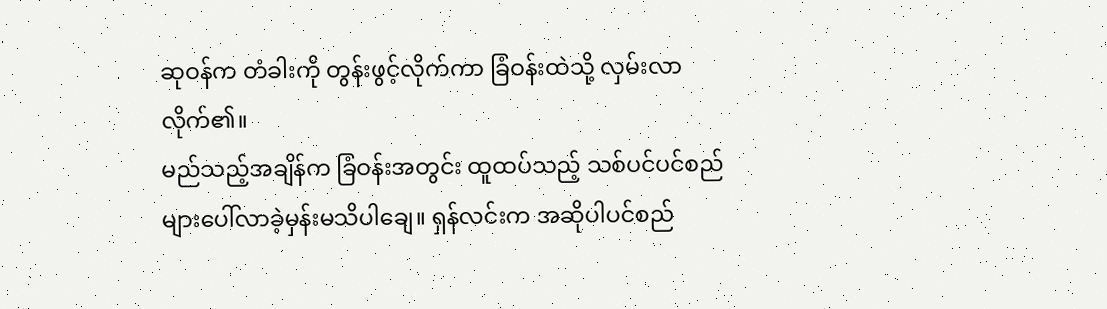ဆုဝန်က တံခါးကို တွန်းဖွင့်လိုက်ကာ ခြံဝန်းထဲသို့ လှမ်းလာလိုက်၏။
မည်သည့်အချိန်က ခြံဝန်းအတွင်း ထူထပ်သည့် သစ်ပင်ပင်စည်များပေါ်လာခဲ့မှန်းမသိပါချေ။ ရှန်လင်းက အဆိုပါပင်စည်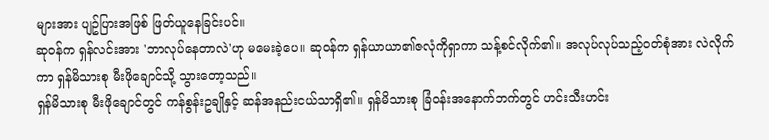များအား ပျဥ်ပြားအဖြစ် ဖြတ်ယူနေခြင်းပင်။
ဆုဝန်က ရှန်လင်းအား 'ဘာလုပ်နေတာလဲ'ဟု မမေးခဲ့ပေ။ ဆုဝန်က ရှန်ယာယာ၏ဇလုံကိုရှာကာ သန့်စင်လိုက်၏။ အလုပ်လုပ်သည့်ဝတ်စုံအား လဲလိုက်ကာ ရှန်မိသားစု မီးဖိုချောင်သို့ သွားတော့သည်။
ရှန်မိသားစု မီးဖိုချောင်တွင် ကန်စွန်းဥချိုနှင့် ဆန်အနည်းငယ်သာရှိ၏။ ရှန်မိသားစု ခြံဝန်းအနောက်ဘက်တွင် ဟင်းသီးဟင်း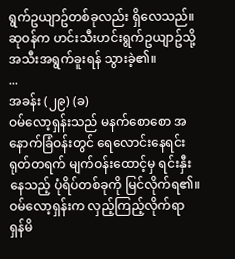ရွက်ဥယျာဥ်တစ်ခုလည်း ရှိလေသည်။ ဆုဝန်က ဟင်းသီးဟင်းရွက်ဥယျာဥ်သို့ အသီးအရွက်ခူးရန် သွားခဲ့၏။
...
အခန်း (၂၉) (ခ)
ဝမ်လော့ရှန်းသည် မနက်စောစော အနောက်ခြံဝန်းတွင် ရေလောင်းနေရင်း ရုတ်တရက် မျက်ဝန်းထောင့်မှ ရင်းနှီးနေသည့် ပုံရိပ်တစ်ခုကို မြင်လိုက်ရ၏။
ဝမ်လော့ရှန်းက လှည့်ကြည့်လိုက်ရာ ရှန်မိ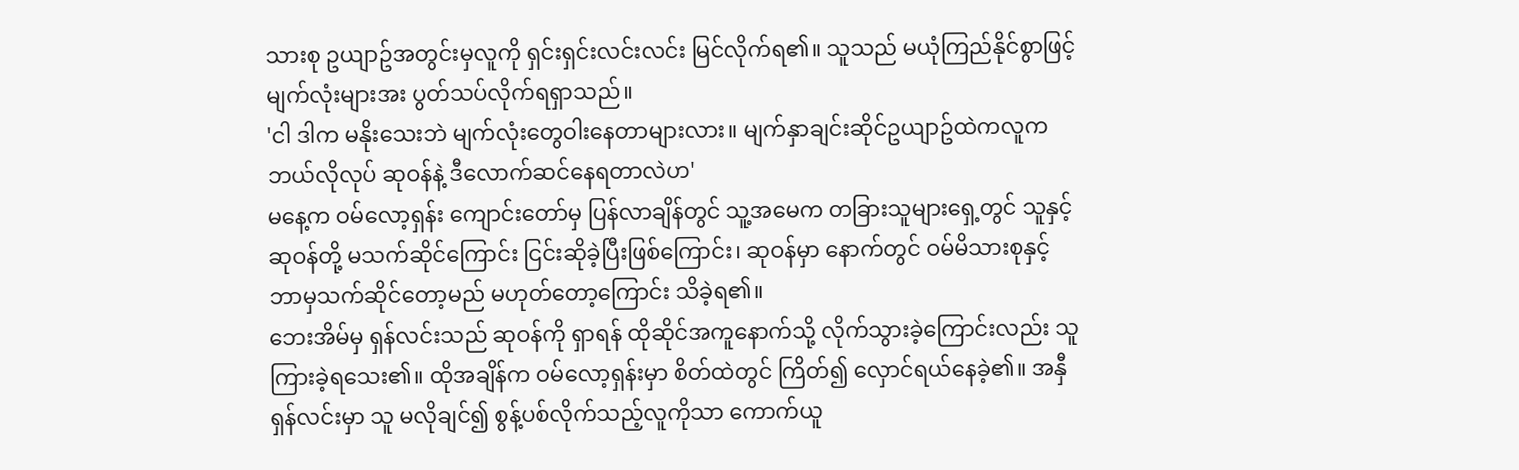သားစု ဥယျာဥ်အတွင်းမှလူကို ရှင်းရှင်းလင်းလင်း မြင်လိုက်ရ၏။ သူသည် မယုံကြည်နိုင်စွာဖြင့် မျက်လုံးများအး ပွတ်သပ်လိုက်ရရှာသည်။
'ငါ ဒါက မနိုးသေးဘဲ မျက်လုံးတွေဝါးနေတာများလား။ မျက်နှာချင်းဆိုင်ဥယျာဥ်ထဲကလူက ဘယ်လိုလုပ် ဆုဝန်နဲ့ ဒီလောက်ဆင်နေရတာလဲဟ'
မနေ့က ဝမ်လော့ရှန်း ကျောင်းတော်မှ ပြန်လာချိန်တွင် သူ့အမေက တခြားသူများရှေ့တွင် သူနှင့်ဆုဝန်တို့ မသက်ဆိုင်ကြောင်း ငြင်းဆိုခဲ့ပြီးဖြစ်ကြောင်း၊ ဆုဝန်မှာ နောက်တွင် ဝမ်မိသားစုနှင့် ဘာမှသက်ဆိုင်တော့မည် မဟုတ်တော့ကြောင်း သိခဲ့ရ၏။
ဘေးအိမ်မှ ရှန်လင်းသည် ဆုဝန်ကို ရှာရန် ထိုဆိုင်အကူနောက်သို့ လိုက်သွားခဲ့ကြောင်းလည်း သူကြားခဲ့ရသေး၏။ ထိုအချိန်က ဝမ်လော့ရှန်းမှာ စိတ်ထဲတွင် ကြိတ်၍ လှောင်ရယ်နေခဲ့၏။ အနှီရှန်လင်းမှာ သူ မလိုချင်၍ စွန့်ပစ်လိုက်သည့်လူကိုသာ ကောက်ယူ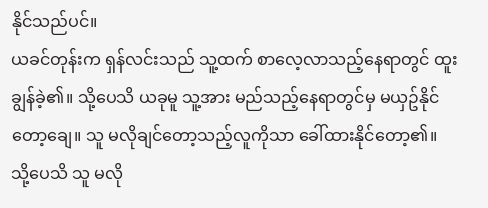နိုင်သည်ပင်။
ယခင်တုန်းက ရှန်လင်းသည် သူ့ထက် စာလေ့လာသည့်နေရာတွင် ထူးချွန်ခဲ့၏။ သို့ပေသိ ယခုမူ သူ့အား မည်သည့်နေရာတွင်မှ မယှဥ်နိုင်တော့ချေ။ သူ မလိုချင်တော့သည့်လူကိုသာ ခေါ်ထားနိုင်တော့၏။
သို့ပေသိ သူ မလို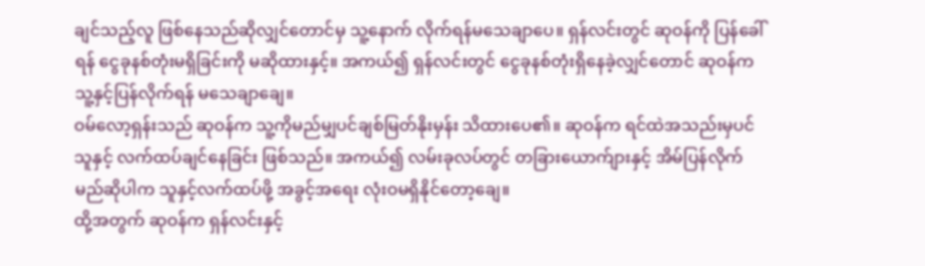ချင်သည့်လူ ဖြစ်နေသည်ဆိုလျှင်တောင်မှ သူ့နောက် လိုက်ရန်မသေချာပေ။ ရှန်လင်းတွင် ဆုဝန်ကို ပြန်ခေါ်ရန် ငွေခုနစ်တုံးမရှိခြင်းကို မဆိုထားနှင့်။ အကယ်၍ ရှန်လင်းတွင် ငွေခုနစ်တုံးရှိနေခဲ့လျှင်တောင် ဆုဝန်က သူ့နှင့်ပြန်လိုက်ရန် မသေချာချေ။
ဝမ်လော့ရှန်းသည် ဆုဝန်က သူ့ကိုမည်မျှပင်ချစ်မြတ်နိုးမှန်း သိထားပေ၏။ ဆုဝန်က ရင်ထဲအသည်းမှပင် သူနှင့် လက်ထပ်ချင်နေခြင်း ဖြစ်သည်။ အကယ်၍ လမ်းခုလပ်တွင် တခြားယောက်ျားနှင့် အိမ်ပြန်လိုက်မည်ဆိုပါက သူနှင့်လက်ထပ်ဖို့ အခွင့်အရေး လုံးဝမရှိနိုင်တော့ချေ။
ထို့အတွက် ဆုဝန်က ရှန်လင်းနှင့်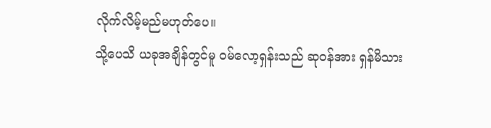လိုက်လိမ့်မည်မဟုတ်ပေ။
သို့ပေသိ ယခုအချိန်တွင်မူ ဝမ်လော့ရှန်းသည် ဆုဝန်အား ရှန်မိသား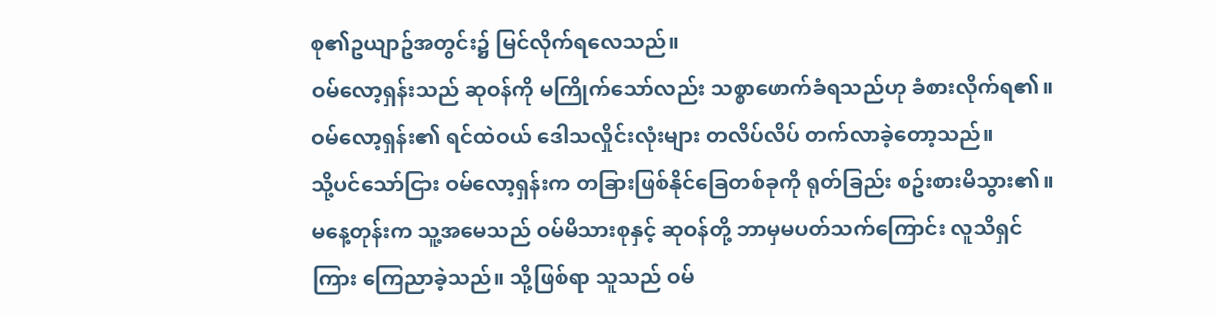စု၏ဥယျာဥ်အတွင်း၌ မြင်လိုက်ရလေသည်။
ဝမ်လော့ရှန်းသည် ဆုဝန်ကို မကြိုက်သော်လည်း သစ္စာဖောက်ခံရသည်ဟု ခံစားလိုက်ရ၏။ ဝမ်လော့ရှန်း၏ ရင်ထဲဝယ် ဒေါသလှိုင်းလုံးများ တလိပ်လိပ် တက်လာခဲ့တော့သည်။
သို့ပင်သော်ငြား ဝမ်လော့ရှန်းက တခြားဖြစ်နိုင်ခြေတစ်ခုကို ရုတ်ခြည်း စဥ်းစားမိသွား၏။ မနေ့တုန်းက သူ့အမေသည် ဝမ်မိသားစုနှင့် ဆုဝန်တို့ ဘာမှမပတ်သက်ကြောင်း လူသိရှင်ကြား ကြေညာခဲ့သည်။ သို့ဖြစ်ရာ သူသည် ဝမ်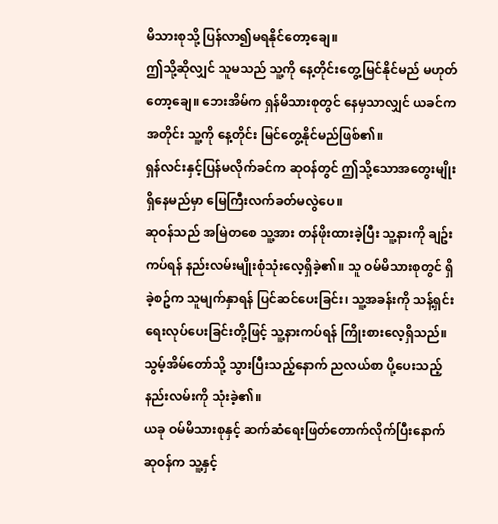မိသားစုသို့ ပြန်လာ၍မရနိုင်တော့ချေ။
ဤသို့ဆိုလျှင် သူမသည် သူ့ကို နေ့တိုင်းတွေ့မြင်နိုင်မည် မဟုတ်တော့ချေ။ ဘေးအိမ်က ရှန်မိသားစုတွင် နေမှသာလျှင် ယခင်ကအတိုင်း သူ့ကို နေ့တိုင်း မြင်တွေ့နိုင်မည်ဖြစ်၏။
ရှန်လင်းနှင့်ပြန်မလိုက်ခင်က ဆုဝန်တွင် ဤသို့သောအတွေးမျိုးရှိနေမည်မှာ မြေကြီးလက်ခတ်မလွဲပေ။
ဆုဝန်သည် အမြဲတစေ သူ့အား တန်ဖိုးထားခဲ့ပြီး သူ့နားကို ချဥ်းကပ်ရန် နည်းလမ်းမျိုးစုံသုံးလေ့ရှိခဲ့၏။ သူ ဝမ်မိသားစုတွင် ရှိခဲ့စဥ်က သူမျက်နှာရန် ပြင်ဆင်ပေးခြင်း၊ သူ့အခန်းကို သန့်ရှင်းရေးလုပ်ပေးခြင်းတို့ဖြင့် သူ့နားကပ်ရန် ကြိုးစားလေ့ရှိသည်။ သွမ့်အိမ်တော်သို့ သွားပြီးသည့်နောက် ညလယ်စာ ပို့ပေးသည့်နည်းလမ်းကို သုံးခဲ့၏။
ယခု ဝမ်မိသားစုနှင့် ဆက်ဆံရေးဖြတ်တောက်လိုက်ပြီးနောက် ဆုဝန်က သူ့နှင့်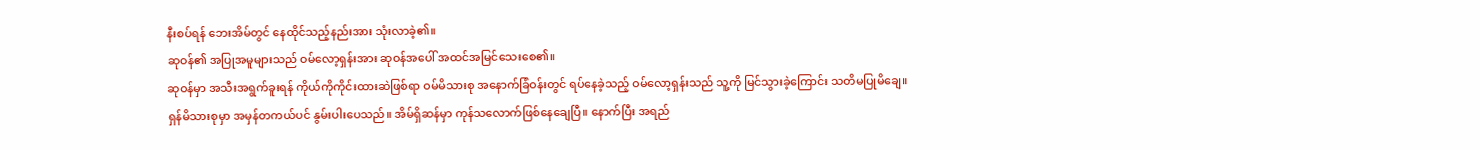နီးစပ်ရန် ဘေးအိမ်တွင် နေထိုင်သည့်နည်းအား သုံးလာခဲ့၏။
ဆုဝန်၏ အပြုအမူများသည် ဝမ်လော့ရှန်းအား ဆုဝန်အပေါ် အထင်အမြင်သေးစေ၏။
ဆုဝန်မှာ အသီးအရွက်ခူးရန် ကိုယ်ကိုကိုင်းထားဆဲဖြစ်ရာ ဝမ်မိသားစု အနောက်ခြံဝန်းတွင် ရပ်နေခဲ့သည့် ဝမ်လော့ရှန်းသည် သူ့ကို မြင်သွားခဲ့ကြောင်း သတိမပြုမိချေ။
ရှန်မိသားစုမှာ အမှန်တကယ်ပင် နွမ်းပါးပေသည်။ အိမ်ရှိဆန်မှာ ကုန်သလောက်ဖြစ်နေချေပြီ။ နောက်ပြီး အရည်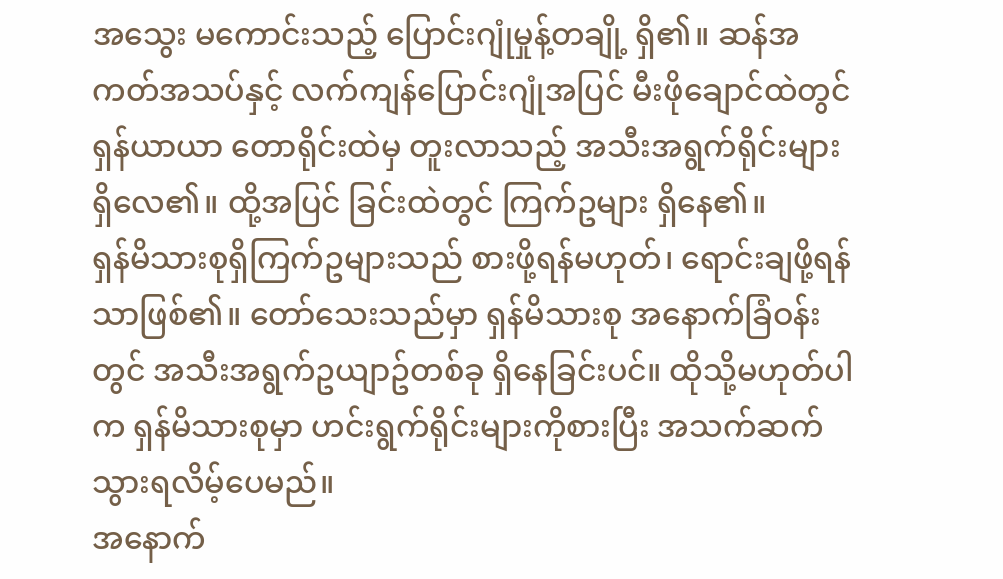အသွေး မကောင်းသည့် ပြောင်းဂျုံမှုန့်တချို့ ရှိ၏။ ဆန်အကတ်အသပ်နှင့် လက်ကျန်ပြောင်းဂျုံအပြင် မီးဖိုချောင်ထဲတွင် ရှန်ယာယာ တောရိုင်းထဲမှ တူးလာသည့် အသီးအရွက်ရိုင်းများ ရှိလေ၏။ ထို့အပြင် ခြင်းထဲတွင် ကြက်ဥများ ရှိနေ၏။
ရှန်မိသားစုရှိကြက်ဥများသည် စားဖို့ရန်မဟုတ်၊ ရောင်းချဖို့ရန်သာဖြစ်၏။ တော်သေးသည်မှာ ရှန်မိသားစု အနောက်ခြံဝန်းတွင် အသီးအရွက်ဥယျာဥ်တစ်ခု ရှိနေခြင်းပင်။ ထိုသို့မဟုတ်ပါက ရှန်မိသားစုမှာ ဟင်းရွက်ရိုင်းများကိုစားပြီး အသက်ဆက်သွားရလိမ့်ပေမည်။
အနောက်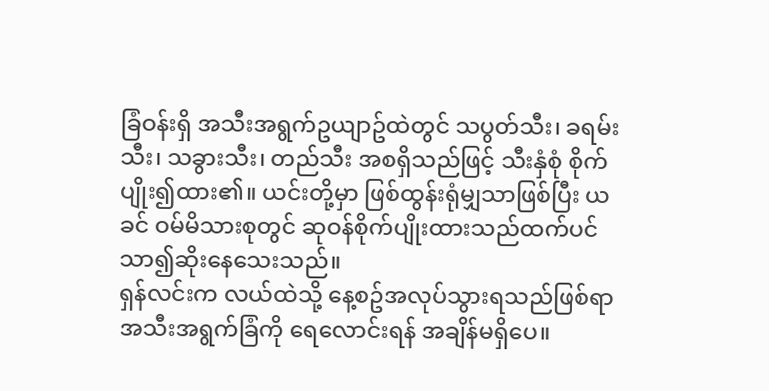ခြံဝန်းရှိ အသီးအရွက်ဥယျာဥ်ထဲတွင် သပွတ်သီး၊ ခရမ်းသီး၊ သခွားသီး၊ တည်သီး အစရှိသည်ဖြင့် သီးနှံစုံ စိုက်ပျိုး၍ထား၏။ ယင်းတို့မှာ ဖြစ်ထွန်းရုံမျှသာဖြစ်ပြီး ယခင် ဝမ်မိသားစုတွင် ဆုဝန်စိုက်ပျိုးထားသည်ထက်ပင် သာ၍ဆိုးနေသေးသည်။
ရှန်လင်းက လယ်ထဲသို့ နေ့စဥ်အလုပ်သွားရသည်ဖြစ်ရာ အသီးအရွက်ခြံကို ရေလောင်းရန် အချိန်မရှိပေ။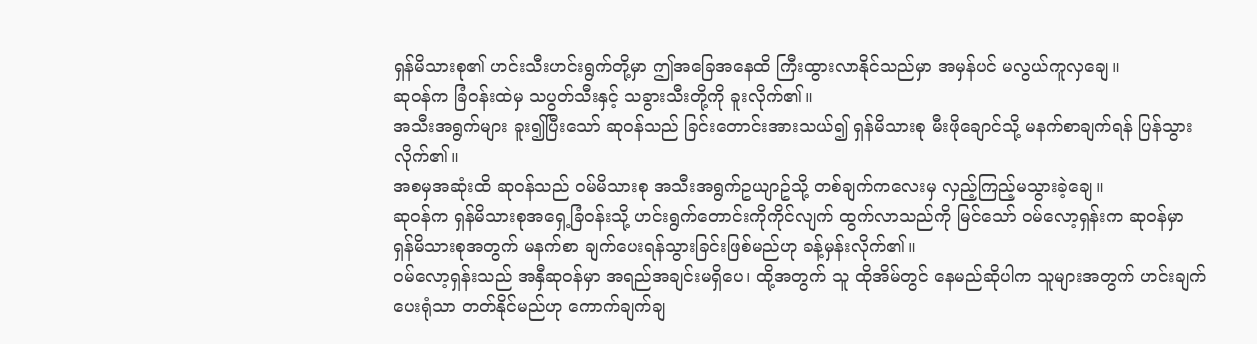ရှန်မိသားစု၏ ဟင်းသီးဟင်းရွက်တို့မှာ ဤအခြေအနေထိ ကြီးထွားလာနိုင်သည်မှာ အမှန်ပင် မလွယ်ကူလှချေ။
ဆုဝန်က ခြံဝန်းထဲမှ သပွတ်သီးနှင့် သခွားသီးတို့ကို ခူးလိုက်၏။
အသီးအရွက်များ ခူး၍ပြီးသော် ဆုဝန်သည် ခြင်းတောင်းအားသယ်၍ ရှန်မိသားစု မီးဖိုချောင်သို့ မနက်စာချက်ရန် ပြန်သွားလိုက်၏။
အစမှအဆုံးထိ ဆုဝန်သည် ဝမ်မိသားစု အသီးအရွက်ဥယျာဥ်သို့ တစ်ချက်ကလေးမှ လှည့်ကြည့်မသွားခဲ့ချေ။
ဆုဝန်က ရှန်မိသားစုအရှေ့ခြံဝန်းသို့ ဟင်းရွက်တောင်းကိုကိုင်လျက် ထွက်လာသည်ကို မြင်သော် ဝမ်လော့ရှန်းက ဆုဝန်မှာ ရှန်မိသားစုအတွက် မနက်စာ ချက်ပေးရန်သွားခြင်းဖြစ်မည်ဟု ခန့်မှန်းလိုက်၏။
ဝမ်လော့ရှန်းသည် အနှီဆုဝန်မှာ အရည်အချင်းမရှိပေ၊ ထို့အတွက် သူ ထိုအိမ်တွင် နေမည်ဆိုပါက သူများအတွက် ဟင်းချက်ပေးရုံသာ တတ်နိုင်မည်ဟု ကောက်ချက်ချ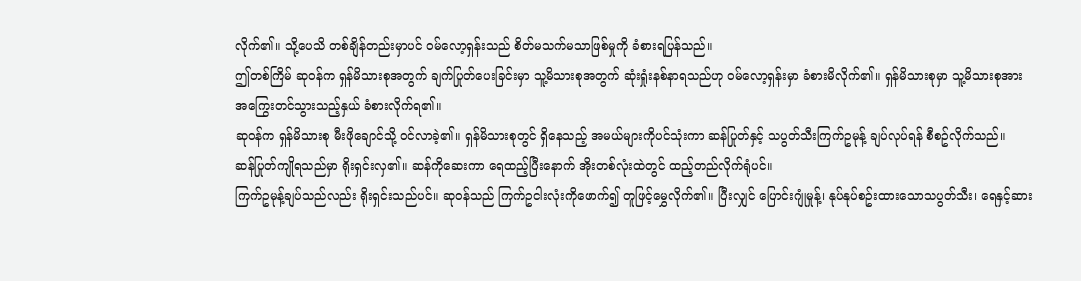လိုက်၏။ သို့ပေသိ တစ်ချိန်တည်းမှာပင် ဝမ်လော့ရှန်းသည် စိတ်မသက်မသာဖြစ်မှုကို ခံစားရပြန်သည်။
ဤတစ်ကြိမ် ဆုဝန်က ရှန်မိသားစုအတွက် ချက်ပြုတ်ပေးခြင်းမှာ သူ့မိသားစုအတွက် ဆုံးရှုံးနစ်နာရသည်ဟု ဝမ်လော့ရှန်းမှာ ခံစားမိလိုက်၏။ ရှန်မိသားစုမှာ သူ့မိသားစုအား အကြွေးတင်သွားသည့်နှယ် ခံစားလိုက်ရ၏။
ဆုဝန်က ရှန်မိသားစု မီးဖိုချောင်သို့ ဝင်လာခဲ့၏။ ရှန်မိသားစုတွင် ရှိနေသည့် အမယ်များကိုပင်သုံးကာ ဆန်ပြုတ်နှင့် သပွတ်သီးကြက်ဥမုန့် ချပ်လုပ်ရန် စီစဥ်လိုက်သည်။
ဆန်ပြုတ်ကျိုရသည်မှာ ရိုးရှင်းလှ၏။ ဆန်ကိုဆေးကာ ရေထည့်ပြီးနောက် အိုးတစ်လုံးထဲတွင် ထည့်တည်လိုက်ရုံပင်။
ကြက်ဥမုန့်ချပ်သည်လည်း ရိုးရှင်းသည်ပင်။ ဆုဝန်သည် ကြက်ဥငါးလုံးကိုဖောက်၍ တူဖြင့်မွှေလိုက်၏။ ပြီးလျှင် ပြောင်းဂျုံမှုန့်၊ နုပ်နုပ်စဥ်းထားသောသပွတ်သီး၊ ရေနှင့်ဆား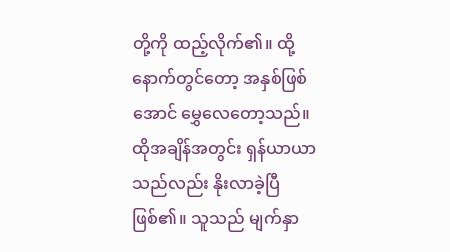တို့ကို ထည့်လိုက်၏။ ထို့နောက်တွင်တော့ အနှစ်ဖြစ်အောင် မွှေလေတော့သည်။
ထိုအချိန်အတွင်း ရှန်ယာယာသည်လည်း နိုးလာခဲ့ပြီဖြစ်၏။ သူသည် မျက်နှာ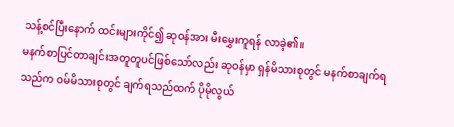သန့်စင်ပြီးနောက် ထင်းများကိုင်၍ ဆုဝန်အား မီးမွှေးကူရန် လာခဲ့၏။
မနက်စာပြင်တာချင်းအတူတူပင်ဖြစ်သော်လည်း ဆုဝန်မှာ ရှန်မိသားစုတွင် မနက်စာချက်ရသည်က ဝမ်မိသားစုတွင် ချက်ရသည်ထက် ပိုမိုလွယ်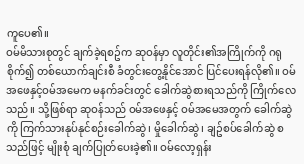ကူပေ၏။
ဝမ်မိသားစုတွင် ချက်ခဲ့ရစဥ်က ဆုဝန်မှာ လူတိုင်း၏အကြိုက်ကို ဂရုစိုက်၍ တစ်ယောက်ချင်းစီ ခံတွင်းတွေ့နိုင်အောင် ပြင်ပေးရန်လို၏။ ဝမ်အဖေနှင့်ဝမ်အမေက မနက်ခင်းတွင် ခေါက်ဆွဲစားရသည်ကို ကြိုက်လေသည်။ သို့ဖြစ်ရာ ဆုဝန်သည် ဝမ်အဖေနှင့် ဝမ်အမေအတွက် ခေါက်ဆွဲကို ကြက်သားနုပ်နုင်စဉ်းခေါက်ဆွဲ၊ မှိုခေါက်ဆွဲ၊ ချဥ်စပ်ခေါက်ဆွဲ စသည်ဖြင့် မျိုးစုံ ချက်ပြုတ်ပေးခဲ့၏။ ဝမ်လော့ရှန်း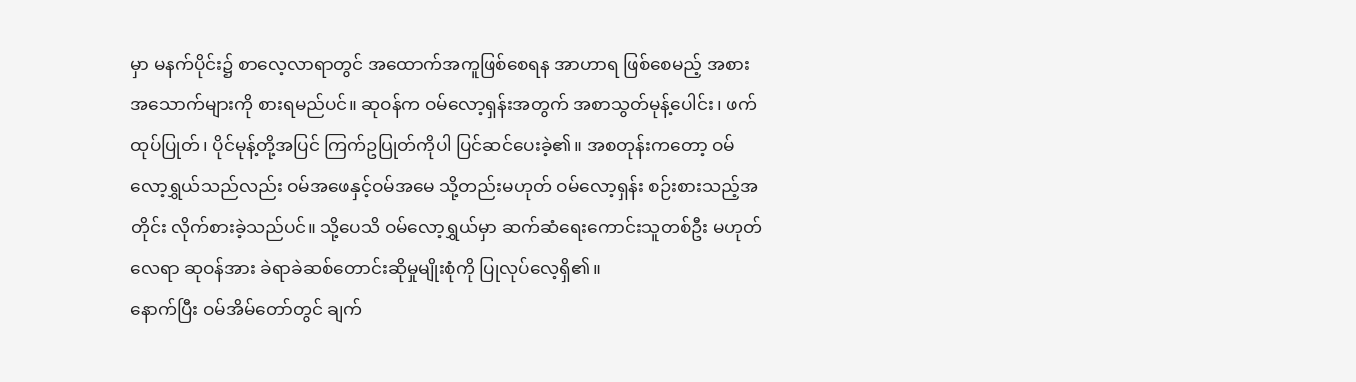မှာ မနက်ပိုင်း၌ စာလေ့လာရာတွင် အထောက်အကူဖြစ်စေရန အာဟာရ ဖြစ်စေမည့် အစားအသောက်များကို စားရမည်ပင်။ ဆုဝန်က ဝမ်လော့ရှန်းအတွက် အစာသွတ်မုန့်ပေါင်း၊ ဖက်ထုပ်ပြုတ်၊ ပိုင်မုန့်တို့အပြင် ကြက်ဥပြုတ်ကိုပါ ပြင်ဆင်ပေးခဲ့၏။ အစတုန်းကတော့ ဝမ်လော့ရွှယ်သည်လည်း ဝမ်အဖေနှင့်ဝမ်အမေ သို့တည်းမဟုတ် ဝမ်လော့ရှန်း စဉ်းစားသည့်အတိုင်း လိုက်စားခဲ့သည်ပင်။ သို့ပေသိ ဝမ်လော့ရွှယ်မှာ ဆက်ဆံရေးကောင်းသူတစ်ဦး မဟုတ်လေရာ ဆုဝန်အား ခဲရာခဲဆစ်တောင်းဆိုမှုမျိုးစုံကို ပြုလုပ်လေ့ရှိ၏။
နောက်ပြီး ဝမ်အိမ်တော်တွင် ချက်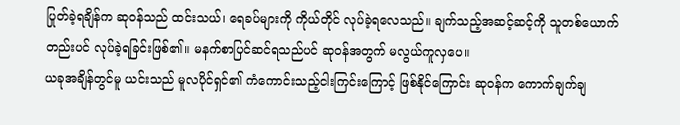ပြုတ်ခဲ့ရချိန်က ဆုဝန်သည် ထင်းသယ်၊ ရေခပ်များကို ကိုယ်တိုင် လုပ်ခဲ့ရလေသည်။ ချက်သည့်အဆင့်ဆင့်ကို သူတစ်ယောက်တည်းပင် လုပ်ခဲ့ရခြင်းဖြစ်၏။ မနက်စာပြင်ဆင်ရသည်ပင် ဆုဝန်အတွက် မလွယ်ကူလှပေ။
ယခုအချိန်တွင်မူ ယင်းသည် မူလပိုင်ရှင်၏ ကံကောင်းသည့်ငါးကြင်းကြောင့် ဖြစ်နိုင်ကြောင်း ဆုဝန်က ကောက်ချက်ချ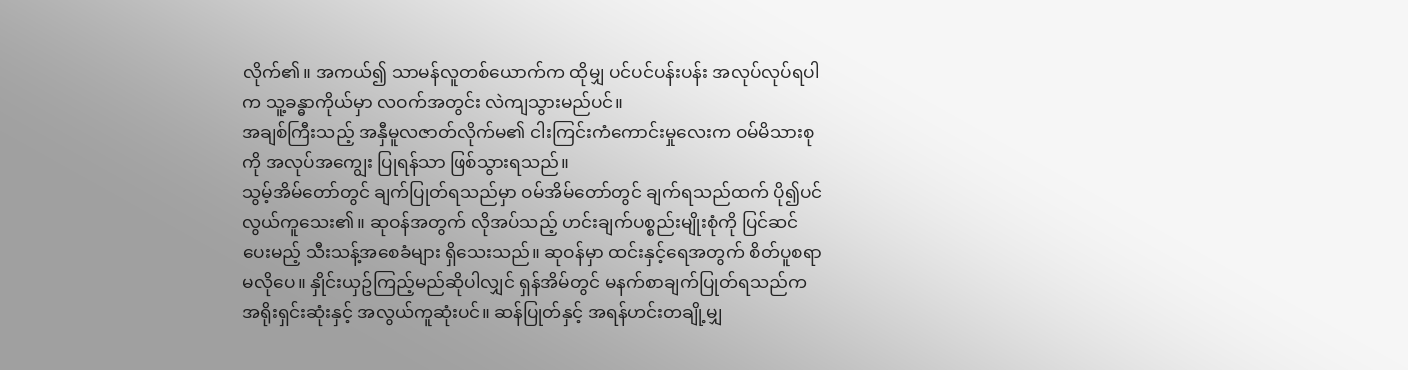လိုက်၏။ အကယ်၍ သာမန်လူတစ်ယောက်က ထိုမျှ ပင်ပင်ပန်းပန်း အလုပ်လုပ်ရပါက သူ့ခန္ဓာကိုယ်မှာ လဝက်အတွင်း လဲကျသွားမည်ပင်။
အချစ်ကြီးသည့် အနှီမူလဇာတ်လိုက်မ၏ ငါးကြင်းကံကောင်းမှုလေးက ဝမ်မိသားစုကို အလုပ်အကျွေး ပြုရန်သာ ဖြစ်သွားရသည်။
သွမ့်အိမ်တော်တွင် ချက်ပြုတ်ရသည်မှာ ဝမ်အိမ်တော်တွင် ချက်ရသည်ထက် ပို၍ပင် လွယ်ကူသေး၏။ ဆုဝန်အတွက် လိုအပ်သည့် ဟင်းချက်ပစ္စည်းမျိုးစုံကို ပြင်ဆင်ပေးမည့် သီးသန့်အစေခံများ ရှိသေးသည်။ ဆုဝန်မှာ ထင်းနှင့်ရေအတွက် စိတ်ပူစရာမလိုပေ။ နှိုင်းယှဥ်ကြည့်မည်ဆိုပါလျှင် ရှန်အိမ်တွင် မနက်စာချက်ပြုတ်ရသည်က အရိုးရှင်းဆုံးနှင့် အလွယ်ကူဆုံးပင်။ ဆန်ပြုတ်နှင့် အရန်ဟင်းတချို့မျှ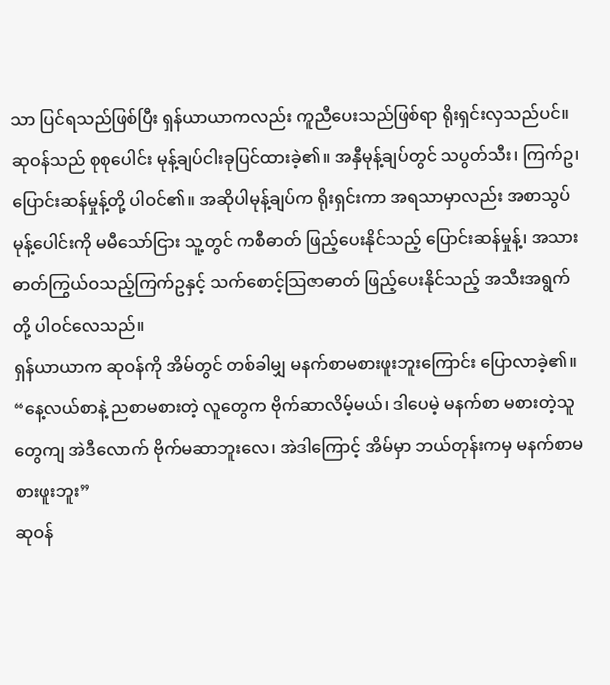သာ ပြင်ရသည်ဖြစ်ပြီး ရှန်ယာယာကလည်း ကူညီပေးသည်ဖြစ်ရာ ရိုးရှင်းလှသည်ပင်။
ဆုဝန်သည် စုစုပေါင်း မုန့်ချပ်ငါးခုပြင်ထားခဲ့၏။ အနှီမုန့်ချပ်တွင် သပွတ်သီး၊ ကြက်ဥ၊ ပြောင်းဆန်မှုန့်တို့ ပါဝင်၏။ အဆိုပါမုန့်ချပ်က ရိုးရှင်းကာ အရသာမှာလည်း အစာသွပ်မုန့်ပေါင်းကို မမီသော်ငြား သူ့တွင် ကစီဓာတ် ဖြည့်ပေးနိုင်သည့် ပြောင်းဆန်မှုန့်၊ အသားဓာတ်ကြွယ်ဝသည့်ကြက်ဥနှင့် သက်စောင့်သြဇာဓာတ် ဖြည့်ပေးနိုင်သည့် အသီးအရွက်တို့ ပါဝင်လေသည်။
ရှန်ယာယာက ဆုဝန်ကို အိမ်တွင် တစ်ခါမျှ မနက်စာမစားဖူးဘူးကြောင်း ပြောလာခဲ့၏။
“နေ့လယ်စာနဲ့ ညစာမစားတဲ့ လူတွေက ဗိုက်ဆာလိမ့်မယ်၊ ဒါပေမဲ့ မနက်စာ မစားတဲ့သူတွေကျ အဲဒီလောက် ဗိုက်မဆာဘူးလေ၊ အဲဒါကြောင့် အိမ်မှာ ဘယ်တုန်းကမှ မနက်စာမစားဖူးဘူး”
ဆုဝန်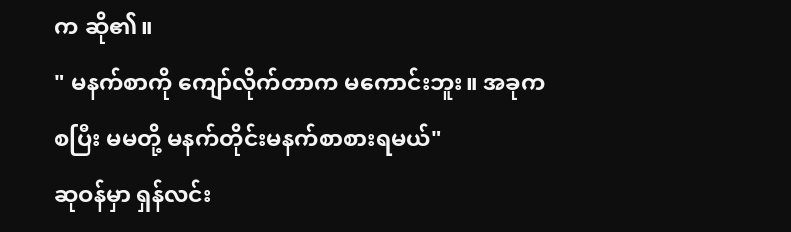က ဆို၏။
" မနက်စာကို ကျော်လိုက်တာက မကောင်းဘူး။ အခုကစပြီး မမတို့ မနက်တိုင်းမနက်စာစားရမယ်"
ဆုဝန်မှာ ရှန်လင်း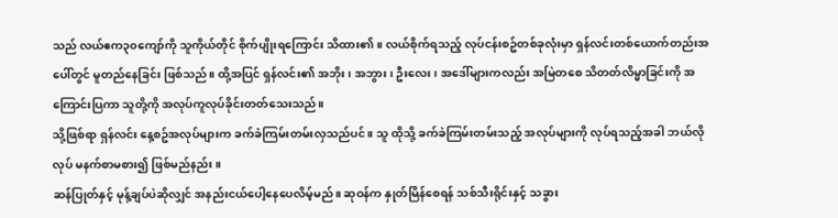သည် လယ်ဧက၃၀ကျော်ကို သူကိုယ်တိုင် စိုက်ပျိုးရကြောင်း သိထား၏။ လယ်စိုက်ရသည့် လုပ်ငန်းစဥ်တစ်ခုလုံးမှာ ရှန်လင်းတစ်ယောက်တည်းအပေါ်တွင် မူတည်နေခြင်း ဖြစ်သည်။ ထို့အပြင် ရှန်လင်း၏ အဘိုး၊ အဘွား၊ ဦးလေး၊ အဒေါ်များကလည်း အမြဲတစေ သိတတ်လိမ္မာခြင်းကို အကြောင်းပြကာ သူတို့ကို အလုပ်ကူလုပ်ခိုင်းတတ်သေးသည်။
သို့ဖြစ်ရာ ရှန်လင်း နေ့စဥ်အလုပ်များက ခက်ခဲကြမ်းတမ်းလှသည်ပင်။ သူ ထိုသို့ ခက်ခဲကြမ်းတမ်းသည့် အလုပ်များကို လုပ်ရသည့်အခါ ဘယ်လိုလုပ် မနက်စာမစား၍ ဖြစ်မည်နည်း။
ဆန်ပြုတ်နှင့် မုန့်ချပ်ပဲဆိုလျှင် အနည်းငယ်ပေါ့နေပေလိမ့်မည်။ ဆုဝန်က နှုတ်မြိန်စေရန် သစ်သီးရိုင်းနှင့် သခွား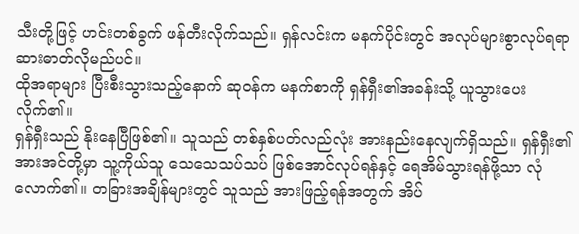သီးတို့ဖြင့် ဟင်းတစ်ခွက် ဖန်တီးလိုက်သည်။ ရှန်လင်းက မနက်ပိုင်းတွင် အလုပ်များစွာလုပ်ရရာ ဆားဓာတ်လိုမည်ပင်။
ထိုအရာများ ပြီးစီးသွားသည့်နောက် ဆုဝန်က မနက်စာကို ရှန်ရှီး၏အခန်းသို့ ယူသွားပေးလိုက်၏။
ရှန်ရှီးသည် နိုးနေပြီဖြစ်၏။ သူသည် တစ်နှစ်ပတ်လည်လုံး အားနည်းနေလျက်ရှိသည်။ ရှန်ရှီး၏ အားအင်တို့မှာ သူ့ကိုယ်သူ သေသေသပ်သပ် ဖြစ်အောင်လုပ်ရန်နှင့် ရေအိမ်သွားရန်ဖို့သာ လုံလောက်၏။ တခြားအချိန်များတွင် သူသည် အားဖြည့်ရန်အတွက် အိပ်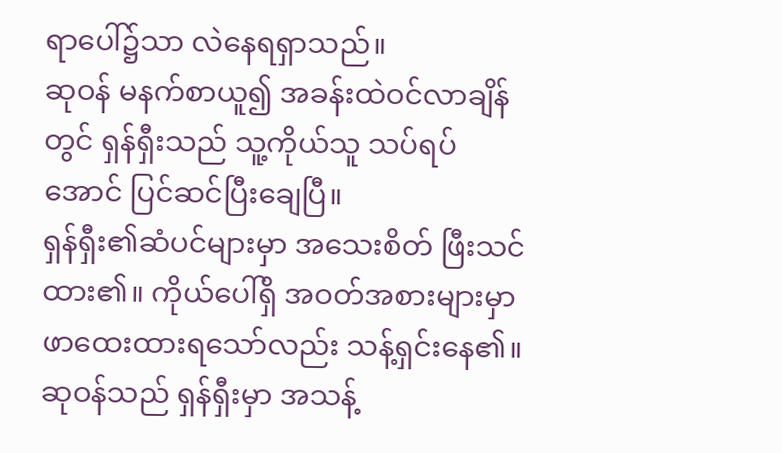ရာပေါ်၌သာ လဲနေရရှာသည်။
ဆုဝန် မနက်စာယူ၍ အခန်းထဲဝင်လာချိန်တွင် ရှန်ရှီးသည် သူ့ကိုယ်သူ သပ်ရပ်အောင် ပြင်ဆင်ပြီးချေပြီ။
ရှန်ရှီး၏ဆံပင်များမှာ အသေးစိတ် ဖြီးသင်ထား၏။ ကိုယ်ပေါ်ရှိ အဝတ်အစားများမှာ ဖာထေးထားရသော်လည်း သန့်ရှင်းနေ၏။
ဆုဝန်သည် ရှန်ရှီးမှာ အသန့်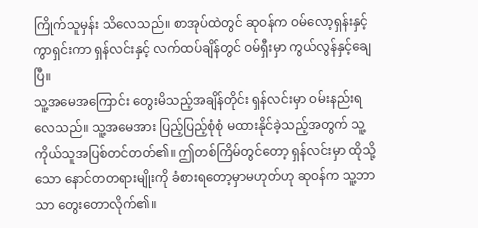ကြိုက်သူမှန်း သိလေသည်။ စာအုပ်ထဲတွင် ဆုဝန်က ဝမ်လော့ရှန်းနှင့် ကွာရှင်းကာ ရှန်လင်းနှင့် လက်ထပ်ချိန်တွင် ဝမ်ရှီးမှာ ကွယ်လွန်နှင့်ချေပြီ။
သူ့အမေအကြောင်း တွေးမိသည့်အချိန်တိုင်း ရှန်လင်းမှာ ဝမ်းနည်းရလေသည်။ သူ့အမေအား ပြည့်ပြည့်စုံစုံ မထားနိုင်ခဲ့သည့်အတွက် သူ့ကိုယ်သူအပြစ်တင်တတ်၏။ ဤတစ်ကြိမ်တွင်တော့ ရှန်လင်းမှာ ထိုသို့သော နောင်တတရားမျိုးကို ခံစားရတော့မှာမဟုတ်ဟု ဆုဝန်က သူ့ဘာသာ တွေးတောလိုက်၏။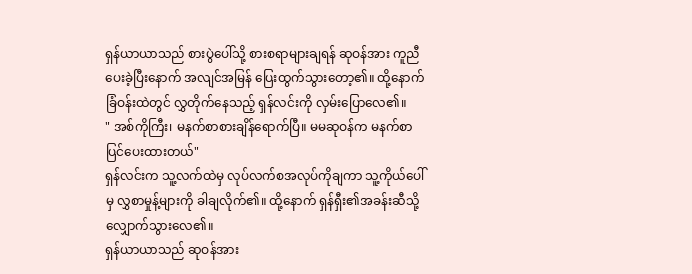ရှန်ယာယာသည် စားပွဲပေါ်သို့ စားစရာများချရန် ဆုဝန်အား ကူညီပေးခဲ့ပြီးနောက် အလျင်အမြန် ပြေးထွက်သွားတော့၏။ ထို့နောက် ခြံဝန်းထဲတွင် လွှတိုက်နေသည့် ရှန်လင်းကို လှမ်းပြောလေ၏။
" အစ်ကိုကြီး၊ မနက်စာစားချိန်ရောက်ပြီ။ မမဆုဝန်က မနက်စာပြင်ပေးထားတယ်"
ရှန်လင်းက သူ့လက်ထဲမှ လုပ်လက်စအလုပ်ကိုချကာ သူ့ကိုယ်ပေါ်မှ လွှစာမှုန့်များကို ခါချလိုက်၏။ ထို့နောက် ရှန်ရှီး၏အခန်းဆီသို့ လျှောက်သွားလေ၏။
ရှန်ယာယာသည် ဆုဝန်အား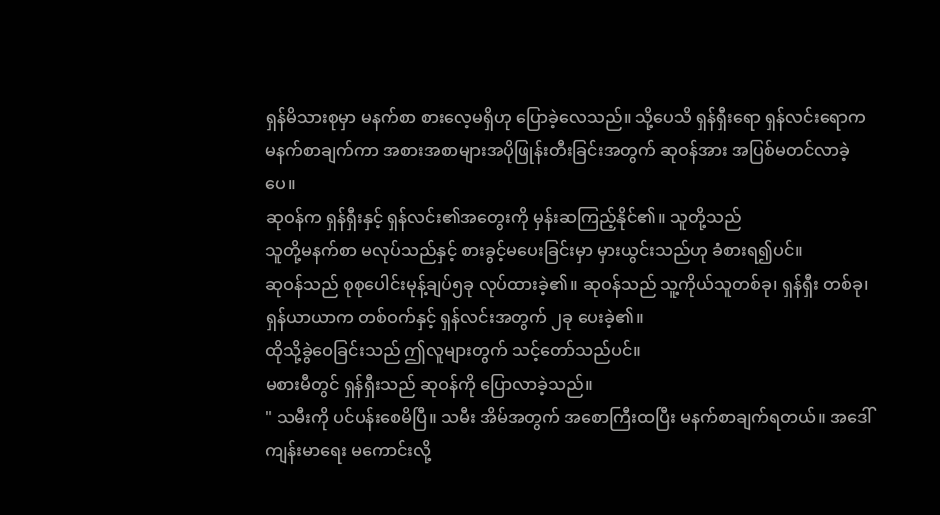ရှန်မိသားစုမှာ မနက်စာ စားလေ့မရှိဟု ပြောခဲ့လေသည်။ သို့ပေသိ ရှန်ရှီးရော ရှန်လင်းရောက မနက်စာချက်ကာ အစားအစာများအပိုဖြုန်းတီးခြင်းအတွက် ဆုဝန်အား အပြစ်မတင်လာခဲ့ပေ။
ဆုဝန်က ရှန်ရှီးနှင့် ရှန်လင်း၏အတွေးကို မှန်းဆကြည့်နိုင်၏။ သူတို့သည်
သူတို့မနက်စာ မလုပ်သည်နှင့် စားခွင့်မပေးခြင်းမှာ မှားယွင်းသည်ဟု ခံစားရ၍ပင်။
ဆုဝန်သည် စုစုပေါင်းမုန့်ချပ်၅ခု လုပ်ထားခဲ့၏။ ဆုဝန်သည် သူ့ကိုယ်သူတစ်ခု၊ ရှန်ရှီး တစ်ခု၊ ရှန်ယာယာက တစ်ဝက်နှင့် ရှန်လင်းအတွက် ၂ခု ပေးခဲ့၏။
ထိုသို့ခွဲဝေခြင်းသည် ဤလူများတွက် သင့်တော်သည်ပင်။
မစားမီတွင် ရှန်ရှီးသည် ဆုဝန်ကို ပြောလာခဲ့သည်။
" သမီးကို ပင်ပန်းစေမိပြီ။ သမီး အိမ်အတွက် အစောကြီးထပြီး မနက်စာချက်ရတယ်။ အဒေါ် ကျန်းမာရေး မကောင်းလို့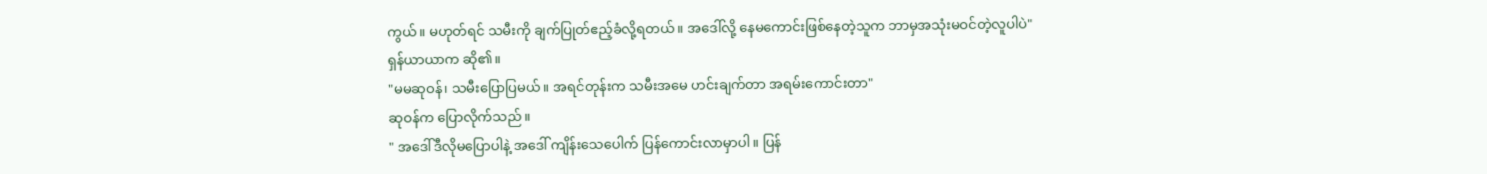ကွယ်။ မဟုတ်ရင် သမီးကို ချက်ပြုတ်ဧည့်ခံလို့ရတယ်။ အဒေါ်လို့ နေမကောင်းဖြစ်နေတဲ့သူက ဘာမှအသုံးမဝင်တဲ့လူပါပဲ"
ရှန်ယာယာက ဆို၏။
"မမဆုဝန်၊ သမီးပြောပြမယ်။ အရင်တုန်းက သမီးအမေ ဟင်းချက်တာ အရမ်းကောင်းတာ"
ဆုဝန်က ပြောလိုက်သည်။
" အဒေါ်ဒီလိုမပြောပါနဲ့ အဒေါ် ကျိန်းသေပေါက် ပြန်ကောင်းလာမှာပါ။ ပြန်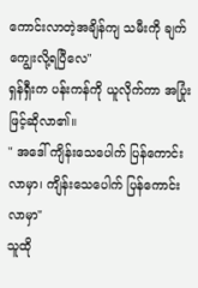ကောင်းလာတဲ့အချိန်ကျ သမီးကို ချက်ကျွေးလို့ရပြီလေ"
ရှန်ရှီးက ပန်းကန်ကို ယူလိုက်ကာ အပြုံးဖြင့်ဆိုလာ၏။
" အဒေါ် ကျိန်းသေပေါက် ပြန်ကောင်းလာမှာ၊ ကျိန်းသေပေါက် ပြန်ကောင်းလာမှာ"
သူထို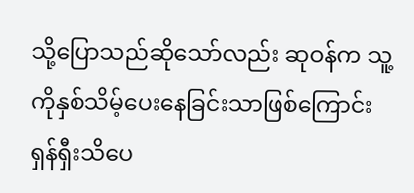သို့ပြောသည်ဆိုသော်လည်း ဆုဝန်က သူ့ကိုနှစ်သိမ့်ပေးနေခြင်းသာဖြစ်ကြောင်း ရှန်ရှီးသိပေ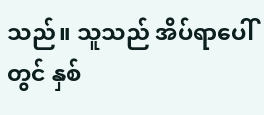သည်။ သူသည် အိပ်ရာပေါ်တွင် နှစ်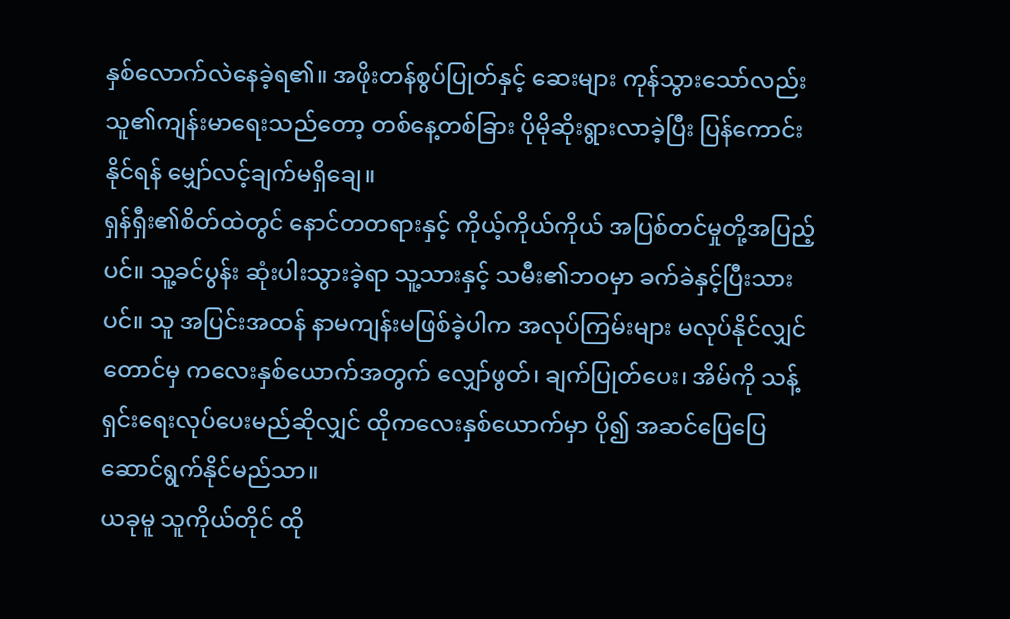နှစ်လောက်လဲနေခဲ့ရ၏။ အဖိုးတန်စွပ်ပြုတ်နှင့် ဆေးများ ကုန်သွားသော်လည်း သူ၏ကျန်းမာရေးသည်တော့ တစ်နေ့တစ်ခြား ပိုမိုဆိုးရွားလာခဲ့ပြီး ပြန်ကောင်းနိုင်ရန် မျှော်လင့်ချက်မရှိချေ။
ရှန်ရှီး၏စိတ်ထဲတွင် နောင်တတရားနှင့် ကိုယ့်ကိုယ်ကိုယ် အပြစ်တင်မှုတို့အပြည့်ပင်။ သူ့ခင်ပွန်း ဆုံးပါးသွားခဲ့ရာ သူ့သားနှင့် သမီး၏ဘဝမှာ ခက်ခဲနှင့်ပြီးသားပင်။ သူ အပြင်းအထန် နာမကျန်းမဖြစ်ခဲ့ပါက အလုပ်ကြမ်းများ မလုပ်နိုင်လျှင်တောင်မှ ကလေးနှစ်ယောက်အတွက် လျှော်ဖွတ်၊ ချက်ပြုတ်ပေး၊ အိမ်ကို သန့်ရှင်းရေးလုပ်ပေးမည်ဆိုလျှင် ထိုကလေးနှစ်ယောက်မှာ ပို၍ အဆင်ပြေပြေ ဆောင်ရွက်နိုင်မည်သာ။
ယခုမူ သူကိုယ်တိုင် ထို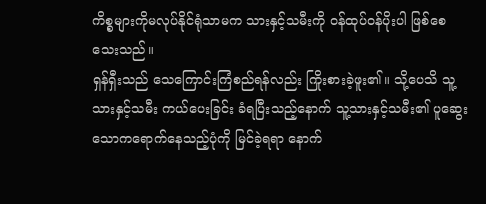ကိစ္စများကိုမလုပ်နိုင်ရုံသာမက သားနှင့်သမီးကို ဝန်ထုပ်ဝန်ပိုးပါ ဖြစ်စေသေးသည်။
ရှန်ရှီးသည် သေကြောင်းကြံစည်ရန်လည်း ကြိုးစားခဲ့ဖူး၏။ သို့ပေသိ သူ့သားနှင့်သမီး ကယ်ပေးခြင်း ခံရပြီးသည့်နောက် သူ့သားနှင့်သမီး၏ ပူဆွေးသောကရောက်နေသည့်ပုံကို မြင်ခဲ့ရရာ နောက်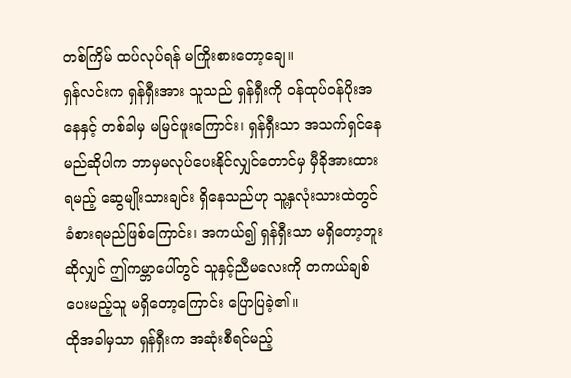တစ်ကြိမ် ထပ်လုပ်ရန် မကြိုးစားတော့ချေ။
ရှန်လင်းက ရှန်ရှီးအား သူသည် ရှန်ရှီးကို ဝန်ထုပ်ဝန်ပိုးအနေနှင့် တစ်ခါမှ မမြင်ဖူးကြောင်း၊ ရှန်ရှီးသာ အသက်ရှင်နေမည်ဆိုပါက ဘာမှမလုပ်ပေးနိုင်လျှင်တောင်မှ မှီခိုအားထားရမည့် ဆွေမျိုးသားချင်း ရှိနေသည်ဟု သူ့နှလုံးသားထဲတွင် ခံစားရမည်ဖြစ်ကြောင်း၊ အကယ်၍ ရှန်ရှီးသာ မရှိတော့ဘူးဆိုလျှင် ဤကမ္ဘာပေါ်တွင် သူနှင့်ညီမလေးကို တကယ်ချစ်ပေးမည့်သူ မရှိတော့ကြောင်း ပြောပြခဲ့၏။
ထိုအခါမှသာ ရှန်ရှီးက အဆုံးစီရင်မည့်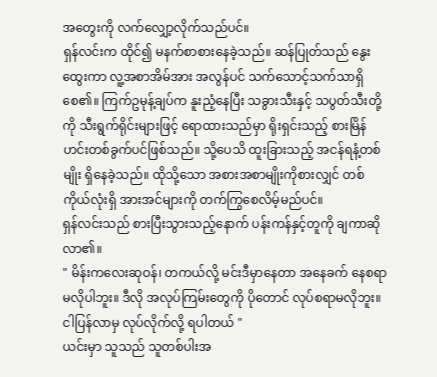အတွေးကို လက်လျှော့လိုက်သည်ပင်။
ရှန်လင်းက ထိုင်၍ မနက်စာစားနေခဲ့သည်။ ဆန်ပြုတ်သည် နွေးထွေးကာ လူ့အစာအိမ်အား အလွန်ပင် သက်သောင့်သက်သာရှိစေ၏။ ကြက်ဥမုန့်ချပ်က နူးညံ့နေပြီး သခွားသီးနှင့် သပွတ်သီးတို့ကို သီးရွက်ရိုင်းများဖြင့် ရောထားသည်မှာ ရိုးရှင်းသည့် စားမြိန်ဟင်းတစ်ခွက်ပင်ဖြစ်သည်။ သို့ပေသိ ထူးခြားသည့် အငန်ရနံ့တစ်မျိုး ရှိနေခဲ့သည်။ ထိုသို့သော အစားအစာမျိုးကိုစားလျှင် တစ်ကိုယ်လုံးရှိ အားအင်များကို တက်ကြွစေလိမ့်မည်ပင်။
ရှန်လင်းသည် စားပြီးသွားသည့်နောက် ပန်းကန်နှင့်တူကို ချကာဆိုလာ၏။
" မိန်းကလေးဆုဝန်၊ တကယ်လို့ မင်းဒီမှာနေတာ အနေခက် နေစရာမလိုပါဘူး။ ဒီလို အလုပ်ကြမ်းတွေကို ပိုတောင် လုပ်စရာမလိုဘူး။ ငါပြန်လာမှ လုပ်လိုက်လို့ ရပါတယ် "
ယင်းမှာ သူသည် သူတစ်ပါးအ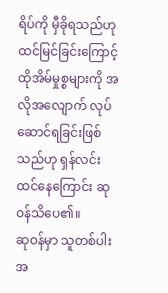ရိပ်ကို မှီခိုရသည်ဟု ထင်မြင်ခြင်းကြောင့် ထိုအိမ်မှုစ္စများကို အလိုအလျောက် လုပ်ဆောင်ရခြင်းဖြစ်သည်ဟု ရှန်လင်း ထင်နေကြောင်း ဆုဝန်သိပေ၏။
ဆုဝန်မှာ သူတစ်ပါးအ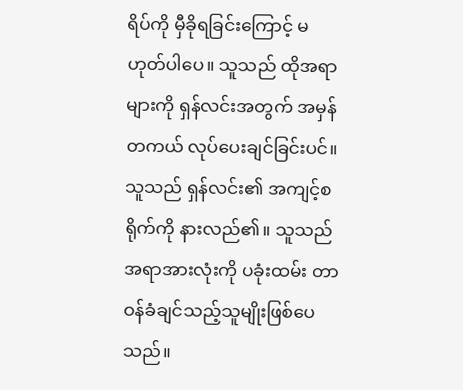ရိပ်ကို မှီခိုရခြင်းကြောင့် မဟုတ်ပါပေ။ သူသည် ထိုအရာများကို ရှန်လင်းအတွက် အမှန်တကယ် လုပ်ပေးချင်ခြင်းပင်။ သူသည် ရှန်လင်း၏ အကျင့်စရိုက်ကို နားလည်၏။ သူသည် အရာအားလုံးကို ပခုံးထမ်း တာဝန်ခံချင်သည့်သူမျိုးဖြစ်ပေသည်။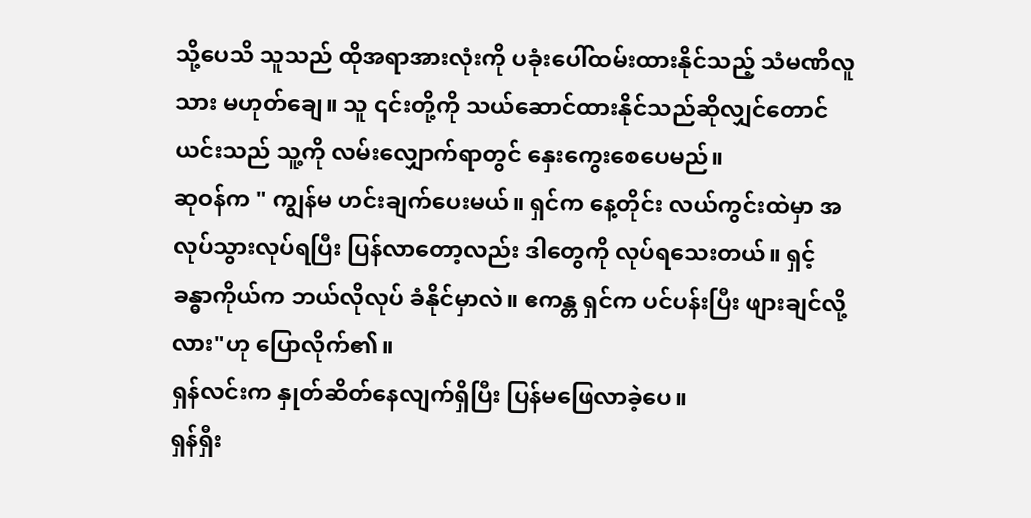သို့ပေသိ သူသည် ထိုအရာအားလုံးကို ပခုံးပေါ်ထမ်းထားနိုင်သည့် သံမဏိလူသား မဟုတ်ချေ။ သူ ၎င်းတို့ကို သယ်ဆောင်ထားနိုင်သည်ဆိုလျှင်တောင် ယင်းသည် သူ့ကို လမ်းလျှောက်ရာတွင် နှေးကွေးစေပေမည်။
ဆုဝန်က " ကျွန်မ ဟင်းချက်ပေးမယ်။ ရှင်က နေ့တိုင်း လယ်ကွင်းထဲမှာ အလုပ်သွားလုပ်ရပြီး ပြန်လာတော့လည်း ဒါတွေကို လုပ်ရသေးတယ်။ ရှင့်ခန္ဓာကိုယ်က ဘယ်လိုလုပ် ခံနိုင်မှာလဲ။ ဧကန္တ ရှင်က ပင်ပန်းပြီး ဖျားချင်လို့လား"ဟု ပြောလိုက်၏။
ရှန်လင်းက နှုတ်ဆိတ်နေလျက်ရှိပြီး ပြန်မဖြေလာခဲ့ပေ။
ရှန်ရှီး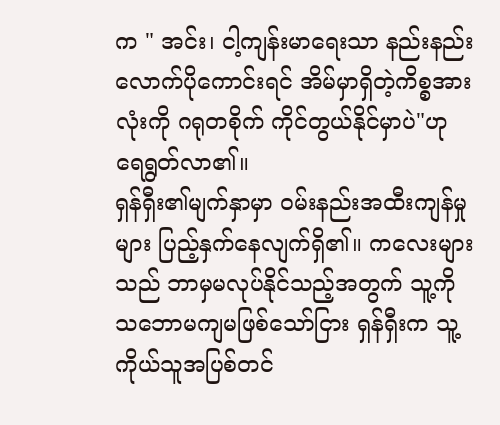က " အင်း၊ ငါ့ကျန်းမာရေးသာ နည်းနည်းလောက်ပိုကောင်းရင် အိမ်မှာရှိတဲ့ကိစ္စအားလုံးကို ဂရုတစိုက် ကိုင်တွယ်နိုင်မှာပဲ"ဟု ရေရွတ်လာ၏။
ရှန်ရှီး၏မျက်နှာမှာ ဝမ်းနည်းအထီးကျန်မှုများ ပြည့်နှက်နေလျက်ရှိ၏။ ကလေးများသည် ဘာမှမလုပ်နိုင်သည့်အတွက် သူ့ကို သဘောမကျမဖြစ်သော်ငြား ရှန်ရှီးက သူ့ကိုယ်သူအပြစ်တင်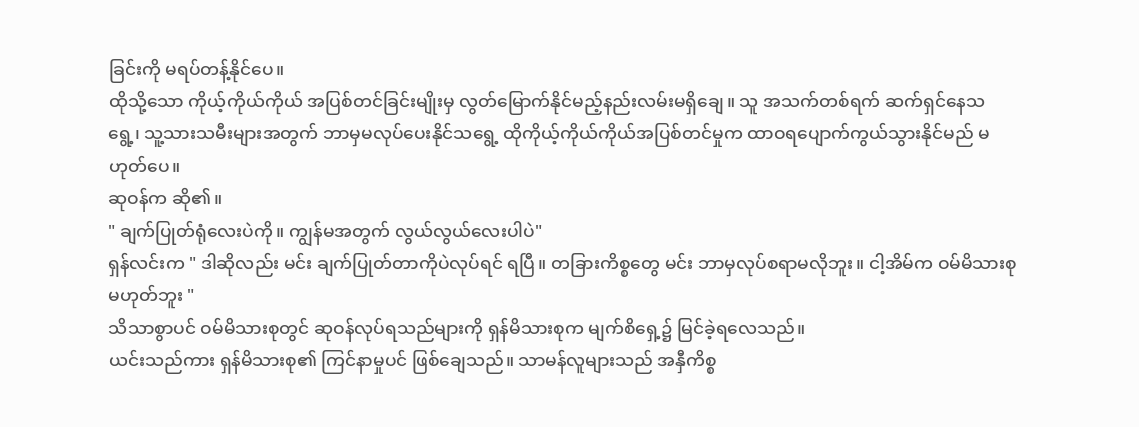ခြင်းကို မရပ်တန့်နိုင်ပေ။
ထိုသို့သော ကိုယ့်ကိုယ်ကိုယ် အပြစ်တင်ခြင်းမျိုးမှ လွတ်မြောက်နိုင်မည့်နည်းလမ်းမရှိချေ။ သူ အသက်တစ်ရက် ဆက်ရှင်နေသရွေ့၊ သူ့သားသမီးများအတွက် ဘာမှမလုပ်ပေးနိုင်သရွေ့ ထိုကိုယ့်ကိုယ်ကိုယ်အပြစ်တင်မှုက ထာဝရပျောက်ကွယ်သွားနိုင်မည် မဟုတ်ပေ။
ဆုဝန်က ဆို၏။
" ချက်ပြုတ်ရုံလေးပဲကို။ ကျွန်မအတွက် လွယ်လွယ်လေးပါပဲ"
ရှန်လင်းက " ဒါဆိုလည်း မင်း ချက်ပြုတ်တာကိုပဲလုပ်ရင် ရပြီ။ တခြားကိစ္စတွေ မင်း ဘာမှလုပ်စရာမလိုဘူး။ ငါ့အိမ်က ဝမ်မိသားစု မဟုတ်ဘူး "
သိသာစွာပင် ဝမ်မိသားစုတွင် ဆုဝန်လုပ်ရသည်များကို ရှန်မိသားစုက မျက်စိရှေ့၌ မြင်ခဲ့ရလေသည်။
ယင်းသည်ကား ရှန်မိသားစု၏ ကြင်နာမှုပင် ဖြစ်ချေသည်။ သာမန်လူများသည် အနှီကိစ္စ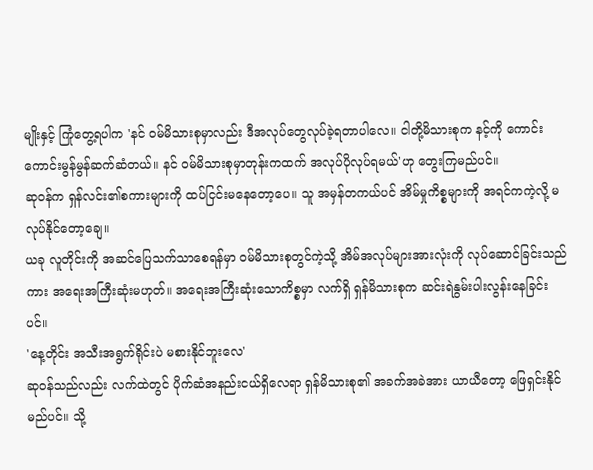မျိုးနှင့် ကြုံတွေ့ရပါက 'နင် ဝမ်မိသားစုမှာလည်း ဒီအလုပ်တွေလုပ်ခဲ့ရတာပါလေ။ ငါတို့မိသားစုက နင့်ကို ကောင်းကောင်းမွန်မွန်ဆက်ဆံတယ်။ နင် ဝမ်မိသားစုမှာတုန်းကထက် အလုပ်ပိုလုပ်ရမယ်'ဟု တွေးကြမည်ပင်။
ဆုဝန်က ရှန်လင်း၏စကားများကို ထပ်ငြင်းမနေတော့ပေ။ သူ အမှန်တကယ်ပင် အိမ်မှုကိစ္စများကို အရင်ကကဲ့လို့ မလုပ်နိုင်တော့ချေ။
ယခု လူတိုင်းကို အဆင်ပြေသက်သာစေရန်မှာ ဝမ်မိသားစုတွင်ကဲ့သို့ အိမ်အလုပ်များအားလုံးကို လုပ်ဆောင်ခြင်းသည်ကား အရေးအကြီးဆုံးမဟုတ်။ အရေးအကြီးဆုံးသောကိစ္စမှာ လက်ရှိ ရှန်မိသားစုက ဆင်းရဲနွမ်းပါးလွန်းနေခြင်းပင်။
'နေ့တိုင်း အသီးအရွက်ရိုင်းပဲ မစားနိုင်ဘူးလေ'
ဆုဝန်သည်လည်း လက်ထဲတွင် ပိုက်ဆံအနည်းငယ်ရှိလေရာ ရှန်မိသားစု၏ အခက်အခဲအား ယာယီတော့ ဖြေရှင်းနိုင်မည်ပင်။ သို့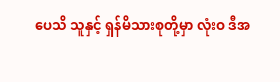ပေသိ သူနှင့် ရှန်မိသားစုတို့မှာ လုံးဝ ဒီအ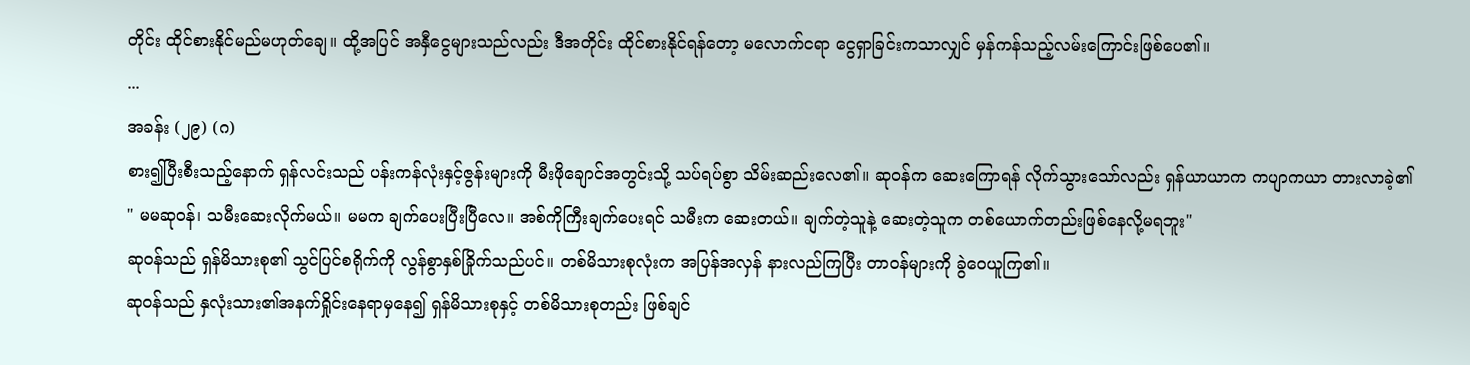တိုင်း ထိုင်စားနိုင်မည်မဟုတ်ချေ။ ထို့အပြင် အနှီငွေများသည်လည်း ဒီအတိုင်း ထိုင်စားနိုင်ရန်တော့ မလောက်ငရာ ငွေရှာခြင်းကသာလျှင် မှန်ကန်သည့်လမ်းကြောင်းဖြစ်ပေ၏။
...
အခန်း (၂၉) (ဂ)
စား၍ပြီးစီးသည့်နောက် ရှန်လင်းသည် ပန်းကန်လုံးနှင့်ဇွန်းများကို မီးဖိုချောင်အတွင်းသို့ သပ်ရပ်စွာ သိမ်းဆည်းလေ၏။ ဆုဝန်က ဆေးကြောရန် လိုက်သွားသော်လည်း ရှန်ယာယာက ကပျာကယာ တားလာခဲ့၏
" မမဆုဝန်၊ သမီးဆေးလိုက်မယ်။ မမက ချက်ပေးပြီးပြီလေ။ အစ်ကိုကြီးချက်ပေးရင် သမီးက ဆေးတယ်။ ချက်တဲ့သူနဲ့ ဆေးတဲ့သူက တစ်ယောက်တည်းဖြစ်နေလို့မရဘူး"
ဆုဝန်သည် ရှန်မိသားစု၏ သွင်ပြင်စရိုက်ကို လွန်စွာနှစ်ခြိုက်သည်ပင်။ တစ်မိသားစုလုံးက အပြန်အလှန် နားလည်ကြပြီး တာဝန်များကို ခွဲဝေယူကြ၏။
ဆုဝန်သည် နှလုံးသား၏အနက်ရှိုင်းနေရာမှနေ၍ ရှန်မိသားစုနှင့် တစ်မိသားစုတည်း ဖြစ်ချင်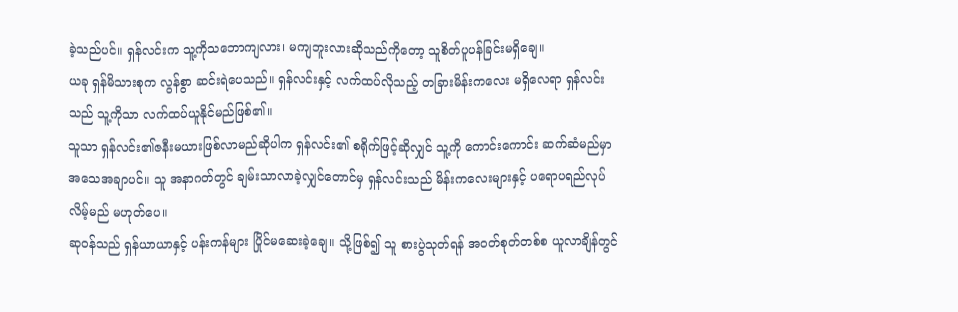ခဲ့သည်ပင်။ ရှန်လင်းက သူ့ကိုသဘောကျလား၊ မကျဘူးလားဆိုသည်ကိုတော့ သူစိတ်ပူပန်ခြင်းမရှိချေ။
ယခု ရှန်မိသားစုက လွန်စွာ ဆင်းရဲပေသည်။ ရှန်လင်းနှင့် လက်ထပ်လိုသည့် တခြားမိန်းကလေး မရှိလေရာ ရှန်လင်းသည် သူ့ကိုသာ လက်ထပ်ယူနိုင်မည်ဖြစ်၏။
သူသာ ရှန်လင်း၏ဇနီးမယားဖြစ်လာမည်ဆိုပါက ရှန်လင်း၏ စရိုက်ဖြင့်ဆိုလျှင် သူ့ကို ကောင်းကောင်း ဆက်ဆံမည်မှာ အသေအချာပင်။ သူ အနာဂတ်တွင် ချမ်းသာလာခဲ့လျှင်တောင်မှ ရှန်လင်းသည် မိန်းကလေးများနှင့် ပရောပရည်လုပ်လိမ့်မည် မဟုတ်ပေ။
ဆုဝန်သည် ရှန်ယာယာနှင့် ပန်းကန်များ ပြိုင်မဆေးခဲ့ချေ။ သို့ဖြစ်၍ သူ စားပွဲသုတ်ရန် အဝတ်စုတ်တစ်စ ယူလာချိန်တွင်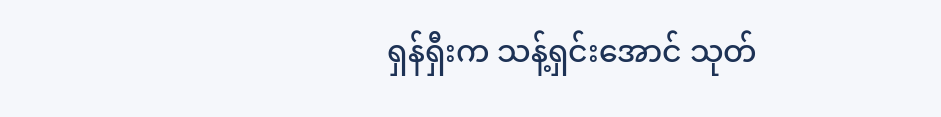ရှန်ရှီးက သန့်ရှင်းအောင် သုတ်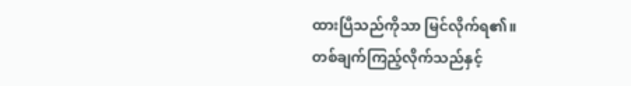ထားပြီသည်ကိုသာ မြင်လိုက်ရ၏။
တစ်ချက်ကြည့်လိုက်သည်နှင့်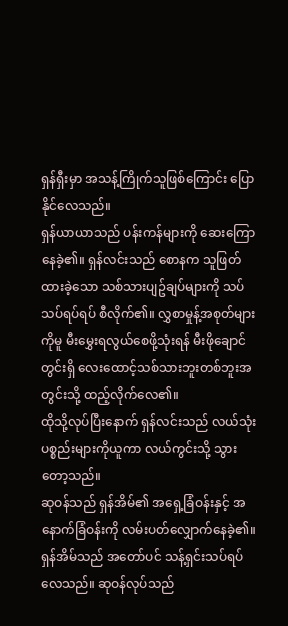ရှန်ရှီးမှာ အသန့်ကြိုက်သူဖြစ်ကြောင်း ပြောနိုင်လေသည်။
ရှန်ယာယာသည် ပန်းကန်များကို ဆေးကြောနေခဲ့၏။ ရှန်လင်းသည် စောနက သူဖြတ်ထားခဲ့သော သစ်သားပျဥ်ချပ်များကို သပ်သပ်ရပ်ရပ် စီလိုက်၏။ လွှစာမှုန့်အစုတ်များကိုမူ မီးမွှေးရလွယ်စေဖို့သုံးရန် မီးဖိုချောင်တွင်းရှိ လေးထောင့်သစ်သားဘူးတစ်ဘူးအတွင်းသို့ ထည့်လိုက်လေ၏။
ထိုသို့လုပ်ပြီးနောက် ရှန်လင်းသည် လယ်သုံးပစ္စည်းများကိုယူကာ လယ်ကွင်းသို့ သွားတော့သည်။
ဆုဝန်သည် ရှန်အိမ်၏ အရှေ့ခြံဝန်းနှင့် အနောက်ခြံဝန်းကို လမ်းပတ်လျှောက်နေခဲ့၏။ ရှန်အိမ်သည် အတော်ပင် သန့်ရှင်းသပ်ရပ်လေသည်။ ဆုဝန်လုပ်သည်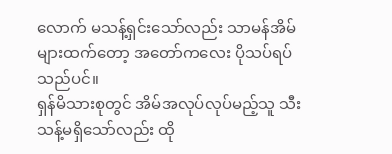လောက် မသန့်ရှင်းသော်လည်း သာမန်အိမ်များထက်တော့ အတော်ကလေး ပိုသပ်ရပ်သည်ပင်။
ရှန်မိသားစုတွင် အိမ်အလုပ်လုပ်မည့်သူ သီးသန့်မရှိသော်လည်း ထို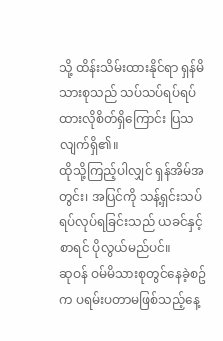သို့ ထိန်းသိမ်းထားနိုင်ရာ ရှန်မိသားစုသည် သပ်သပ်ရပ်ရပ် ထားလိုစိတ်ရှိကြောင်း ပြသလျက်ရှိ၏။
ထိုသို့ကြည့်ပါလျှင် ရှန်အိမ်အတွင်း၊ အပြင်ကို သန့်ရှင်းသပ်ရပ်လုပ်ရခြင်းသည် ယခင်နှင့်စာရင် ပိုလွယ်မည်ပင်။
ဆုဝန် ဝမ်မိသားစုတွင်နေခဲ့စဥ်က ပရမ်းပတာမဖြစ်သည့်နေ့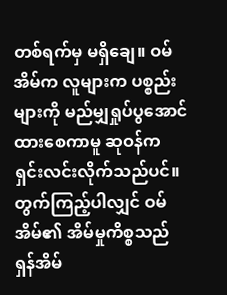တစ်ရက်မှ မရှိချေ။ ဝမ်အိမ်က လူများက ပစ္စည်းများကို မည်မျှရှုပ်ပွအောင်ထားစေကာမူ ဆုဝန်က ရှင်းလင်းလိုက်သည်ပင်။
တွက်ကြည့်ပါလျှင် ဝမ်အိမ်၏ အိမ်မှုကိစ္စသည် ရှန်အိမ်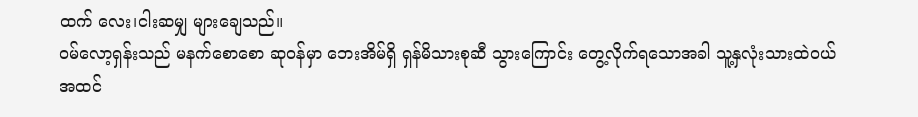ထက် လေး၊ငါးဆမျှ များချေသည်။
ဝမ်လော့ရှန်းသည် မနက်စောစော ဆုဝန်မှာ ဘေးအိမ်ရှိ ရှန်မိသားစုဆီ သွားကြောင်း တွေ့လိုက်ရသောအခါ သူ့နှလုံးသားထဲဝယ် အထင်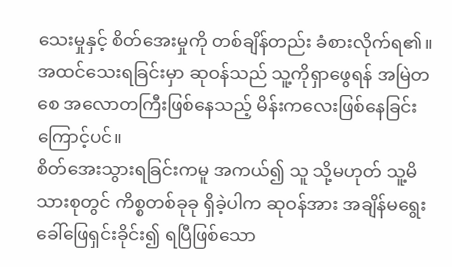သေးမှုနှင့် စိတ်အေးမှုကို တစ်ချိန်တည်း ခံစားလိုက်ရ၏။
အထင်သေးရခြင်းမှာ ဆုဝန်သည် သူ့ကိုရှာဖွေရန် အမြဲတစေ အလောတကြီးဖြစ်နေသည့် မိန်းကလေးဖြစ်နေခြင်းကြောင့်ပင်။
စိတ်အေးသွားရခြင်းကမူ အကယ်၍ သူ သို့မဟုတ် သူ့မိသားစုတွင် ကိစ္စတစ်ခုခု ရှိခဲ့ပါက ဆုဝန်အား အချိန်မရွေး ခေါ်ဖြေရှင်းခိုင်း၍ ရပြီဖြစ်သော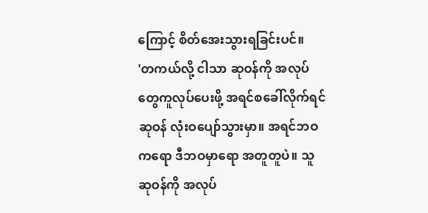ကြောင့် စိတ်အေးသွားရခြင်းပင်။
'တကယ်လို့ ငါသာ ဆုဝန်ကို အလုပ်တွေကူလုပ်ပေးဖို့ အရင်စခေါ်လိုက်ရင် ဆုဝန် လုံးဝပျော်သွားမှာ။ အရင်ဘဝကရော ဒီဘဝမှာရော အတူတူပဲ။ သူ ဆုဝန်ကို အလုပ်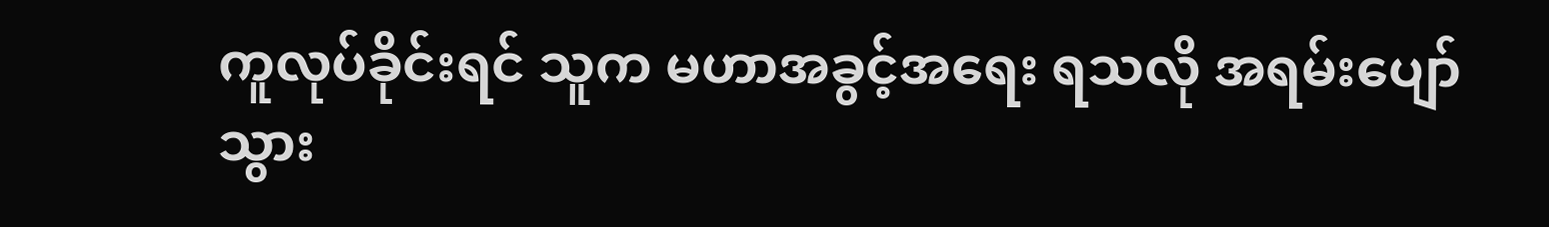ကူလုပ်ခိုင်းရင် သူက မဟာအခွင့်အရေး ရသလို အရမ်းပျော်သွား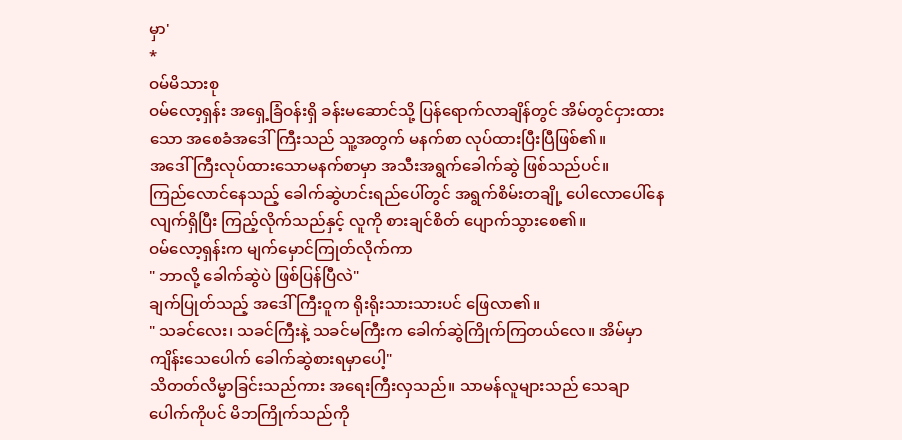မှာ'
*
ဝမ်မိသားစု
ဝမ်လော့ရှန်း အရှေ့ခြံဝန်းရှိ ခန်းမဆောင်သို့ ပြန်ရောက်လာချိန်တွင် အိမ်တွင်ငှားထားသော အစေခံအဒေါ်ကြီးသည် သူ့အတွက် မနက်စာ လုပ်ထားပြီးပြီဖြစ်၏။
အဒေါ်ကြီးလုပ်ထားသောမနက်စာမှာ အသီးအရွက်ခေါက်ဆွဲ ဖြစ်သည်ပင်။
ကြည်လောင်နေသည့် ခေါက်ဆွဲဟင်းရည်ပေါ်တွင် အရွက်စိမ်းတချို့ ပေါလောပေါ်နေလျက်ရှိပြီး ကြည့်လိုက်သည်နှင့် လူကို စားချင်စိတ် ပျောက်သွားစေ၏။
ဝမ်လော့ရှန်းက မျက်မှောင်ကြုတ်လိုက်ကာ
" ဘာလို့ ခေါက်ဆွဲပဲ ဖြစ်ပြန်ပြီလဲ"
ချက်ပြုတ်သည့် အဒေါ်ကြီးဝူက ရိုးရိုးသားသားပင် ဖြေလာ၏။
" သခင်လေး၊ သခင်ကြီးနဲ့ သခင်မကြီးက ခေါက်ဆွဲကြိုက်ကြတယ်လေ။ အိမ်မှာ ကျိန်းသေပေါက် ခေါက်ဆွဲစားရမှာပေါ့"
သိတတ်လိမ္မာခြင်းသည်ကား အရေးကြီးလှသည်။ သာမန်လူများသည် သေချာပေါက်ကိုပင် မိဘကြိုက်သည်ကို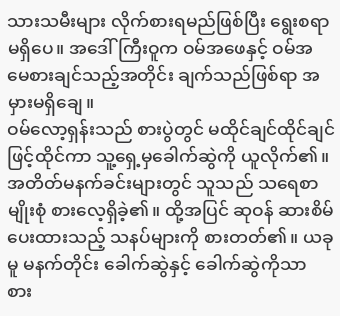သားသမီးများ လိုက်စားရမည်ဖြစ်ပြီး ရွေးစရာမရှိပေ။ အဒေါ်ကြီးဝူက ဝမ်အဖေနှင့် ဝမ်အမေစားချင်သည့်အတိုင်း ချက်သည်ဖြစ်ရာ အမှားမရှိချေ။
ဝမ်လော့ရှန်းသည် စားပွဲတွင် မထိုင်ချင်ထိုင်ချင်ဖြင့်ထိုင်ကာ သူ့ရှေ့မှခေါက်ဆွဲကို ယူလိုက်၏။ အတိတ်မနက်ခင်းများတွင် သူသည် သရေစာမျိုးစုံ စားလေ့ရှိခဲ့၏။ ထို့အပြင် ဆုဝန် ဆားစိမ်ပေးထားသည့် သနပ်များကို စားတတ်၏။ ယခုမူ မနက်တိုင်း ခေါက်ဆွဲနှင့် ခေါက်ဆွဲကိုသာ စား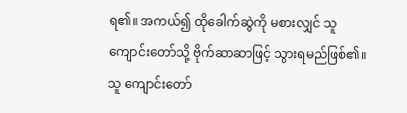ရ၏။ အကယ်၍ ထိုခေါက်ဆွဲကို မစားလျှင် သူ ကျောင်းတော်သို့ ဗိုက်ဆာဆာဖြင့် သွားရမည်ဖြစ်၏။ သူ ကျောင်းတော်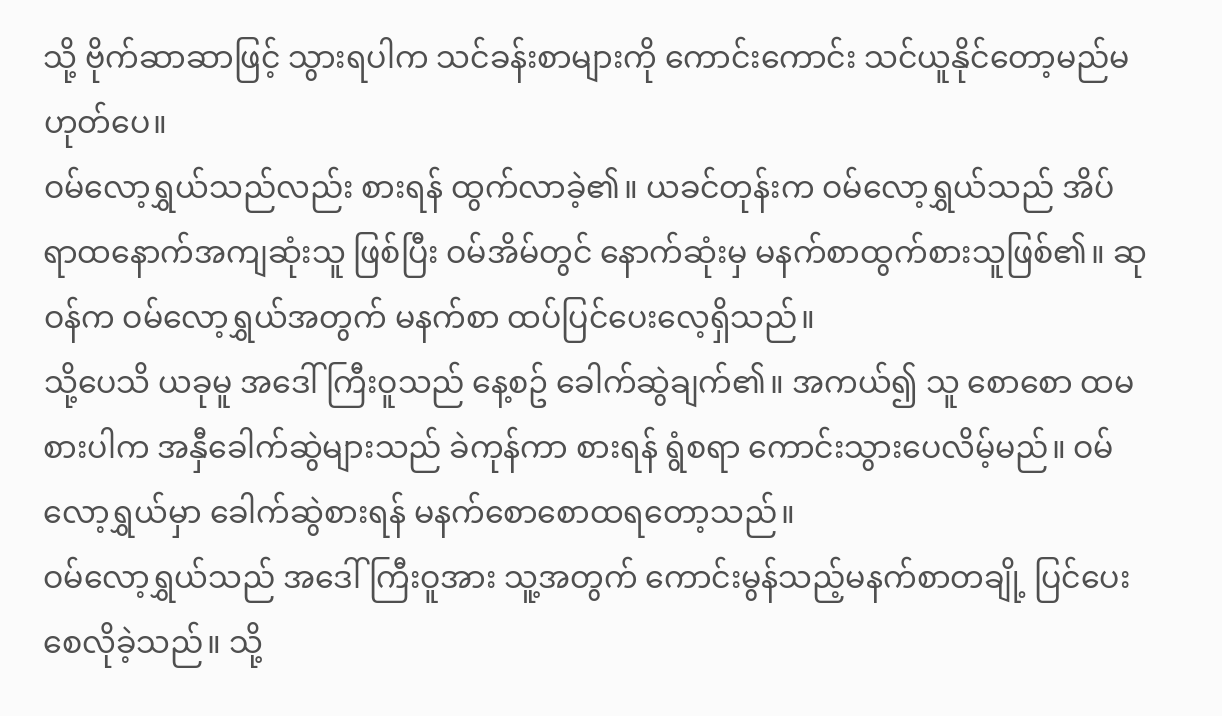သို့ ဗိုက်ဆာဆာဖြင့် သွားရပါက သင်ခန်းစာများကို ကောင်းကောင်း သင်ယူနိုင်တော့မည်မဟုတ်ပေ။
ဝမ်လော့ရွှယ်သည်လည်း စားရန် ထွက်လာခဲ့၏။ ယခင်တုန်းက ဝမ်လော့ရွှယ်သည် အိပ်ရာထနောက်အကျဆုံးသူ ဖြစ်ပြီး ဝမ်အိမ်တွင် နောက်ဆုံးမှ မနက်စာထွက်စားသူဖြစ်၏။ ဆုဝန်က ဝမ်လော့ရွှယ်အတွက် မနက်စာ ထပ်ပြင်ပေးလေ့ရှိသည်။
သို့ပေသိ ယခုမူ အဒေါ်ကြီးဝူသည် နေ့စဥ် ခေါက်ဆွဲချက်၏။ အကယ်၍ သူ စောစော ထမစားပါက အနှီခေါက်ဆွဲများသည် ခဲကုန်ကာ စားရန် ရွံစရာ ကောင်းသွားပေလိမ့်မည်။ ဝမ်လော့ရွှယ်မှာ ခေါက်ဆွဲစားရန် မနက်စောစောထရတော့သည်။
ဝမ်လော့ရွှယ်သည် အဒေါ်ကြီးဝူအား သူ့အတွက် ကောင်းမွန်သည့်မနက်စာတချို့ ပြင်ပေးစေလိုခဲ့သည်။ သို့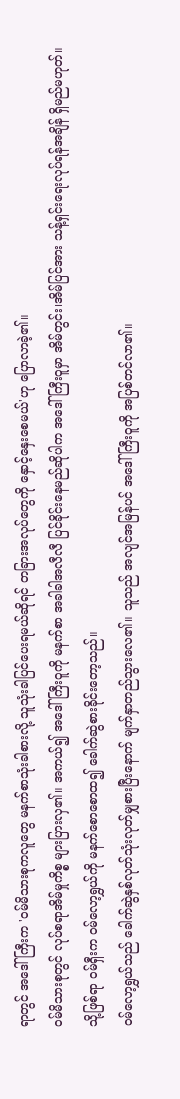ရာတွင် အဒေါ်ကြီးက 'ဝမ်မိသားစုကလူတွေ မနက်စာသုံးခါစားလို့ သူသုံးခါပြင်ပေးရမယ်ဆိုရင် တခြားအလုပ်တွေကို နှောင့်နှေးစေမယ်'ဟု ပြောလာခဲ့၏။
ဝမ်မိသားစုတွင် လုပ်စရာအိမ်မှုကိစ္စ များပြားလှ၏။ အကယ်၍ အဒေါ်ကြီးဝူကို မနက်စာ အခါခါအလီလီ ပြင်ခိုင်းနေမည်ဆိုပါက အဒေါ်ကြီးဝူမှာ အိမ်တွင်း၊အိမ်ပြင်အား သန့်ရှင်းရေးလုပ်ရန်အချိန် ရှိမည်မဟုတ်။
သို့ဖြစ်ရာ ဝမ်ရှီးက ဝမ်လော့ရွှယ်ကို မနက်စောစောထ၍ ခေါက်ဆွဲစားခိုင်းတော့သည်။
ဝမ်လော့ရွှယ်သည် ခေါက်ဆွဲနှစ်လုတ်သုံးလုတ်မျှစားပြီးနောက် မျက်နှာတည်သွားလေ၏။ သူသည် အလျင်အမြန်ပင် အဒေါ်ကြီးဝူကို အပြစ်တင်လာ၏။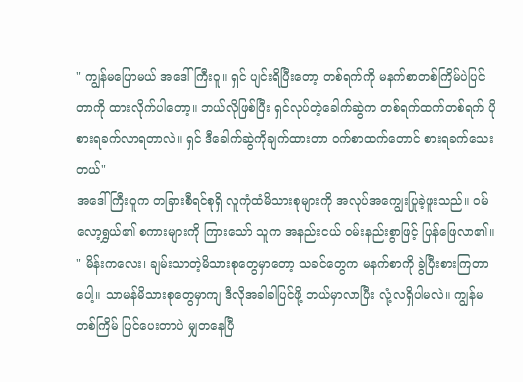" ကျွန်မပြောမယ် အဒေါ်ကြီးဝူ။ ရှင် ပျင်းရိပြီးတော့ တစ်ရက်ကို မနက်စာတစ်ကြိမ်ပဲပြင်တာကို ထားလိုက်ပါတော့။ ဘယ်လိုဖြစ်ပြီး ရှင်လုပ်တဲ့ခေါက်ဆွဲက တစ်ရက်ထက်တစ်ရက် ပိုစားရခက်လာရတာလဲ။ ရှင် ဒီခေါက်ဆွဲကိုချက်ထားတာ ဝက်စာထက်တောင် စားရခက်သေးတယ်"
အဒေါ်ကြီးဝူက တခြားစီရင်စုရှိ လူကုံထံမိသားစုများကို အလုပ်အကျွေးပြုခဲ့ဖူးသည်။ ဝမ်လော့ရွှယ်၏ စကားများကို ကြားသော် သူက အနည်းငယ် ဝမ်းနည်းစွာဖြင့် ပြန်ဖြေလာ၏။
" မိန်းကလေး၊ ချမ်းသာတဲ့မိသားစုတွေမှာတော့ သခင်တွေက မနက်စာကို ခွဲပြီးစားကြတာပေါ့။ သာမန်မိသားစုတွေမှာကျ ဒီလိုအခါခါပြင်ဖို့ ဘယ်မှာလာပြီး လုံ့လရှိပါမလဲ။ ကျွန်မ တစ်ကြိမ် ပြင်ပေးတာပဲ မျှတနေပြီ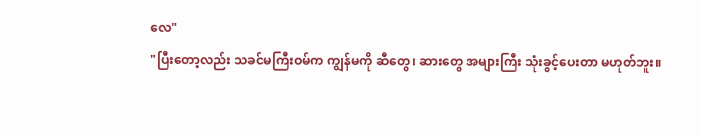လေ"
"ပြီးတော့လည်း သခင်မကြီးဝမ်က ကျွန်မကို ဆီတွေ၊ ဆားတွေ အများကြီး သုံးခွင့်ပေးတာ မဟုတ်ဘူး။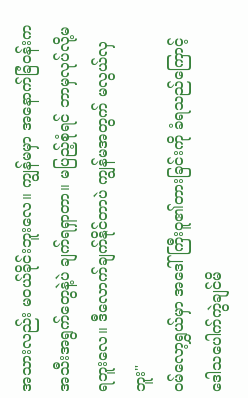အသားလည်း မဝယ်ခိုင်းဘူးလေ။ ကျွန်မမှာ အနောက်ခြံဝန်းက အသီးအရွက်တွေနဲ့ပဲ ချက်ရရှာတာ။ မပြည့်စုံရင် ဘာမှလုပ်လို့မရဘူးလေ။ ဒီလောက်ချက်နိုင်တာပဲ ကျွန်မအတွက် မလွယ်လှဘူး"
ဝမ်လော့ရွှယ်မှာ အဒေါ်ကြီးဝူ၏တားခြင်းကို ခံရသည်ကြောင့် ဒေါသပေါက်ကွဲချင်မိ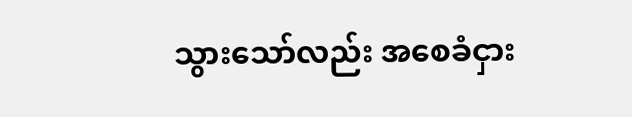သွားသော်လည်း အစေခံငှား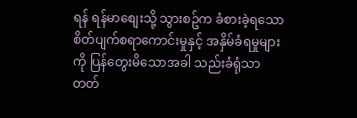ရန် ရန်မာစျေးသို့ သွားစဥ်က ခံစားခဲ့ရသော စိတ်ပျက်စရာကောင်းမှုနှင့် အနှိမ်ခံရမှုများကို ပြန်တွေးမိသောအခါ သည်းခံရုံသာ တတ်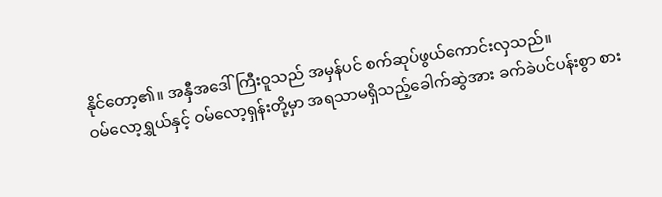နိုင်တော့၏။ အနှီအဒေါ်ကြီးဝူသည် အမှန်ပင် စက်ဆုပ်ဖွယ်ကောင်းလှသည်။
ဝမ်လော့ရွှယ်နှင့် ဝမ်လော့ရှန်းတို့မှာ အရသာမရှိသည့်ခေါက်ဆွဲအား ခက်ခဲပင်ပန်းစွာ စား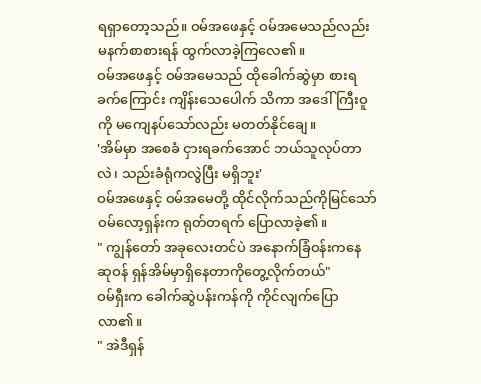ရရှာတော့သည်။ ဝမ်အဖေနှင့် ဝမ်အမေသည်လည်း မနက်စာစားရန် ထွက်လာခဲ့ကြလေ၏။
ဝမ်အဖေနှင့် ဝမ်အမေသည် ထိုခေါက်ဆွဲမှာ စားရခက်ကြောင်း ကျိန်းသေပေါက် သိကာ အဒေါ်ကြီးဝူကို မကျေနပ်သော်လည်း မတတ်နိုင်ချေ။
'အိမ်မှာ အစေခံ ငှားရခက်အောင် ဘယ်သူလုပ်တာလဲ၊ သည်းခံရုံကလွဲပြီး မရှိဘူး'
ဝမ်အဖေနှင့် ဝမ်အမေတို့ ထိုင်လိုက်သည်ကိုမြင်သော် ဝမ်လော့ရှန်းက ရုတ်တရက် ပြောလာခဲ့၏။
" ကျွန်တော် အခုလေးတင်ပဲ အနောက်ခြံဝန်းကနေ ဆုဝန် ရှန်အိမ်မှာရှိနေတာကိုတွေ့လိုက်တယ်"
ဝမ်ရှီးက ခေါက်ဆွဲပန်းကန်ကို ကိုင်လျက်ပြောလာ၏။
" အဲဒီရှန်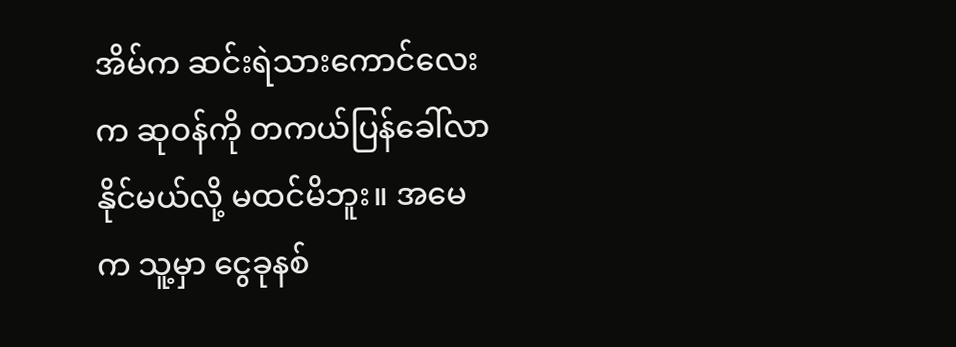အိမ်က ဆင်းရဲသားကောင်လေးက ဆုဝန်ကို တကယ်ပြန်ခေါ်လာနိုင်မယ်လို့ မထင်မိဘူး။ အမေက သူ့မှာ ငွေခုနစ်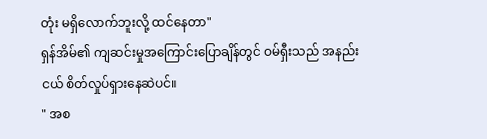တုံး မရှိလောက်ဘူးလို့ ထင်နေတာ"
ရှန်အိမ်၏ ကျဆင်းမှုအကြောင်းပြောချိန်တွင် ဝမ်ရှီးသည် အနည်းငယ် စိတ်လှုပ်ရှားနေဆဲပင်။
" အစ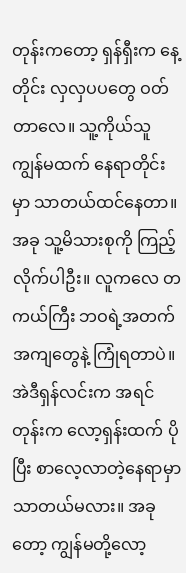တုန်းကတော့ ရှန်ရှီးက နေ့တိုင်း လှလှပပတွေ ဝတ်တာလေ။ သူ့ကိုယ်သူ ကျွန်မထက် နေရာတိုင်းမှာ သာတယ်ထင်နေတာ။ အခု သူ့မိသားစုကို ကြည့်လိုက်ပါဦး။ လူကလေ တကယ်ကြီး ဘဝရဲ့အတက်အကျတွေနဲ့ ကြုံရတာပဲ။ အဲဒီရှန်လင်းက အရင်တုန်းက လော့ရှန်းထက် ပိုပြီး စာလေ့လာတဲ့နေရာမှာ သာတယ်မလား။ အခုတော့ ကျွန်မတို့လော့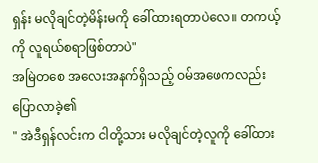ရှန်း မလိုချင်တဲ့မိန်းမကို ခေါ်ထားရတာပဲလေ။ တကယ့်ကို လူရယ်စရာဖြစ်တာပဲ"
အမြဲတစေ အလေးအနက်ရှိသည့် ဝမ်အဖေကလည်း ပြောလာခဲ့၏
" အဲဒီရှန်လင်းက ငါတို့သား မလိုချင်တဲ့လူကို ခေါ်ထား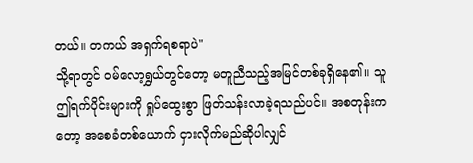တယ်။ တကယ် အရှက်ရစရာပဲ"
သို့ရာတွင် ဝမ်လော့ရွှယ်တွင်တော့ မတူညီသည့်အမြင်တစ်ခုရှိနေ၏။ သူ ဤရက်ပိုင်းများကို ရှုပ်ထွေးစွာ ဖြတ်သန်းလာခဲ့ရသည်ပင်။ အစတုန်းကတော့ အစေခံတစ်ယောက် ငှားလိုက်မည်ဆိုပါလျှင်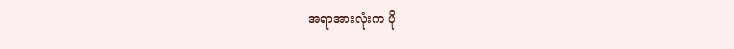အရာအားလုံးက ပို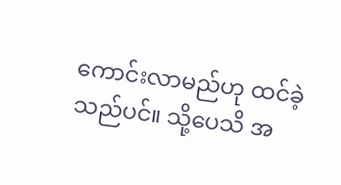ကောင်းလာမည်ဟု ထင်ခဲ့သည်ပင်။ သို့ပေသိ အ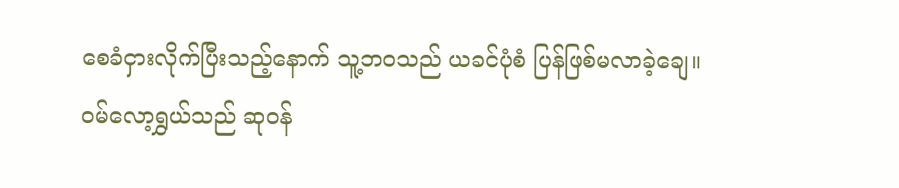စေခံငှားလိုက်ပြီးသည့်နောက် သူ့ဘဝသည် ယခင်ပုံစံ ပြန်ဖြစ်မလာခဲ့ချေ။
ဝမ်လော့ရွှယ်သည် ဆုဝန်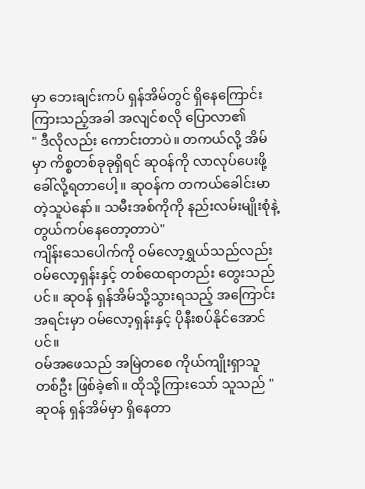မှာ ဘေးချင်းကပ် ရှန်အိမ်တွင် ရှိနေကြောင်းကြားသည့်အခါ အလျင်စလို ပြောလာ၏
" ဒီလိုလည်း ကောင်းတာပဲ။ တကယ်လို့ အိမ်မှာ ကိစ္စတစ်ခုခုရှိရင် ဆုဝန်ကို လာလုပ်ပေးဖို့ ခေါ်လို့ရတာပေါ့။ ဆုဝန်က တကယ်ခေါင်းမာတဲ့သူပဲနော်။ သမီးအစ်ကိုကို နည်းလမ်းမျိုးစုံနဲ့ တွယ်ကပ်နေတော့တာပဲ"
ကျိန်းသေပေါက်ကို ဝမ်လော့ရွှယ်သည်လည်း ဝမ်လော့ရှန်းနှင့် တစ်ထေရာတည်း တွေးသည်ပင်။ ဆုဝန် ရှန်အိမ်သို့သွားရသည့် အကြောင်းအရင်းမှာ ဝမ်လော့ရှန်းနှင့် ပိုနီးစပ်နိုင်အောင်ပင်။
ဝမ်အဖေသည် အမြဲတစေ ကိုယ်ကျိုးရှာသူတစ်ဦး ဖြစ်ခဲ့၏။ ထိုသို့ကြားသော် သူသည် " ဆုဝန် ရှန်အိမ်မှာ ရှိနေတာ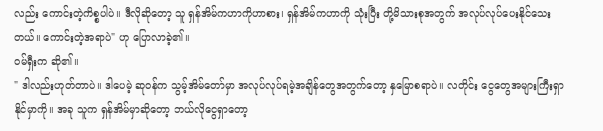လည်း ကောင်းတဲ့ကိစ္စပါပဲ။ ဒီလိုဆိုတော့ သူ ရှန်အိမ်ကဟာကိုဟာစား၊ ရှန်အိမ်ကဟာကို သုံးပြီး တို့မိသားစုအတွက် အလုပ်လုပ်ပေးနိုင်သေးတယ်။ ကောင်းတဲ့အရာပဲ" ဟု ပြောလာခဲ့၏။
ဝမ်ရှီးက ဆို၏။
" ဒါလည်းဟုတ်တာပဲ။ ဒါပေမဲ့ ဆုဝန်က သွမ့်အိမ်တော်မှာ အလုပ်လုပ်ရမဲ့အချိန်တွေအတွက်တော့ နှမြောစရာပဲ။ လတိုင်း ငွေတွေအများကြီးရှာနိုင်မှာကို။ အခု သူက ရှန်အိမ်မှာဆိုတော့ ဘယ်လိုငွေရှာတော့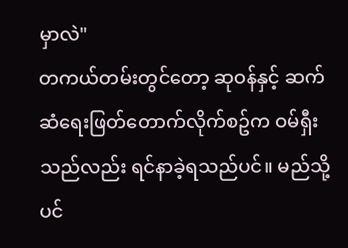မှာလဲ"
တကယ်တမ်းတွင်တော့ ဆုဝန်နှင့် ဆက်ဆံရေးဖြတ်တောက်လိုက်စဥ်က ဝမ်ရှီးသည်လည်း ရင်နာခဲ့ရသည်ပင်။ မည်သို့ပင်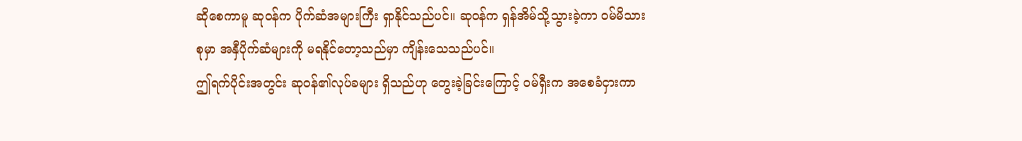ဆိုစေကာမူ ဆုဝန်က ပိုက်ဆံအများကြီး ရှာနိုင်သည်ပင်။ ဆုဝန်က ရှန်အိမ်သို့သွားခဲ့ကာ ဝမ်မိသားစုမှာ အနှီပိုက်ဆံများကို မရနိုင်တော့သည်မှာ ကျိန်းသေသည်ပင်။
ဤရက်ပိုင်းအတွင်း ဆုဝန်၏လုပ်ခများ ရှိသည်ဟု တွေးခဲ့ခြင်းကြောင့် ဝမ်ရှီးက အစေခံငှားကာ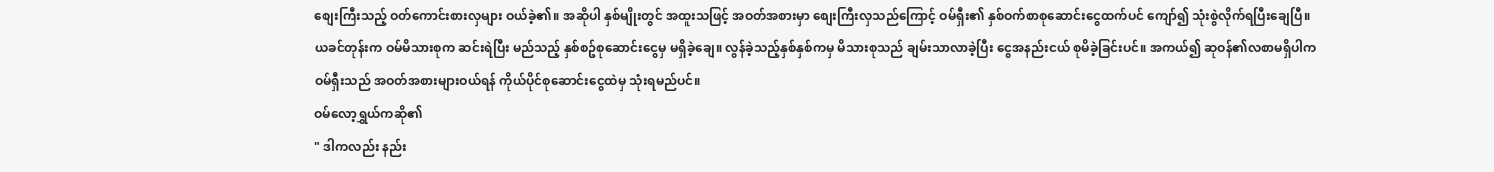စျေးကြီးသည့် ဝတ်ကောင်းစားလှများ ဝယ်ခဲ့၏။ အဆိုပါ နှစ်မျိုးတွင် အထူးသဖြင့် အဝတ်အစားမှာ စျေးကြီးလှသည်ကြောင့် ဝမ်ရှီး၏ နှစ်ဝက်စာစုဆောင်းငွေထက်ပင် ကျော်၍ သုံးစွဲလိုက်ရပြီးချေပြီ။
ယခင်တုန်းက ဝမ်မိသားစုက ဆင်းရဲပြီး မည်သည့် နှစ်စဥ်စုဆောင်းငွေမှ မရှိခဲ့ချေ။ လွန်ခဲ့သည့်နှစ်နှစ်ကမှ မိသားစုသည် ချမ်းသာလာခဲ့ပြီး ငွေအနည်းငယ် စုမိခဲ့ခြင်းပင်။ အကယ်၍ ဆုဝန်၏လစာမရှိပါက ဝမ်ရှီးသည် အဝတ်အစားများဝယ်ရန် ကိုယ်ပိုင်စုဆောင်းငွေထဲမှ သုံးရမည်ပင်။
ဝမ်လော့ရွှယ်ကဆို၏
" ဒါကလည်း နည်း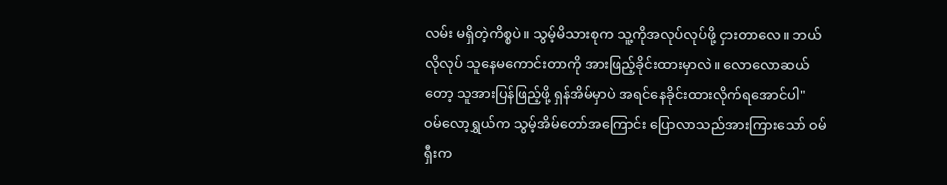လမ်း မရှိတဲ့ကိစ္စပဲ။ သွမ့်မိသားစုက သူ့ကိုအလုပ်လုပ်ဖို့ ငှားတာလေ။ ဘယ်လိုလုပ် သူနေမကောင်းတာကို အားဖြည့်ခိုင်းထားမှာလဲ။ လောလောဆယ်တော့ သူအားပြန်ဖြည့်ဖို့ ရှန်အိမ်မှာပဲ အရင်နေခိုင်းထားလိုက်ရအောင်ပါ"
ဝမ်လော့ရွှယ်က သွမ့်အိမ်တော်အကြောင်း ပြောလာသည်အားကြားသော် ဝမ်ရှီးက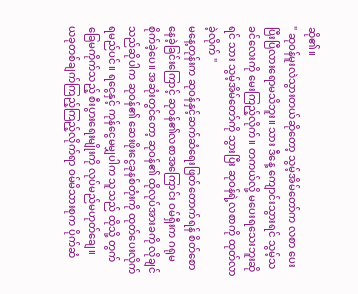ဆို၏။
" ဆုဝန်မူးလဲသွားတယ်ဆိုတော့ သွမ့်အိမ်တော်က လစာ ပေးပြီးပြီလားရောမသိဘူး။ သား ဒီနေ့ ကျောင်းသွားရင် သွမ့်သခင်လေးကို မေးကြည့်လိုက်။ တကယ်လို့ မပေးရသေးဘူးဆိုရင် သား သွမ့်အိမ်တော်ကို သွားပြီး ဆုဝန်ရဲ့လစာကို ထုတ်လာခဲ့လိုက် "
မနေ့တုန်းက ဆုဝန်နှင့်ဆက်ဆံရေးဖြတ်တောက်ရန် စိတ်စောနေခဲ့ခြင်းကြောင့် ဆုဝန်၏လစာအကြောင်း ဝမ်ရှီးက ဂရုမစိုက်ခဲ့ပေ။ အဆုံးတွင်တော့ ဆုဝန်၏ ထိုလုပ်အားခကို လိုချင်သည်ဆိုပါက ဆုဝန်၏ ဆေးဖိုးငွေခုနစ်တုံးကို ထုတ်ပေးလိုက်ရမည်ပင်။ ရငွေနှင့် ကုန်ငွေမမျှပါက သူသည် ထိုသို့ တွက်ခြေမကိုက်သည့် စီးပွားရေးမျိုးကို လုပ်မည်မဟုတ်ချေ။
ယခုတစ်ချက်ကြည့်ကြည့်လိုက်ရာ ဝမ်မိသားစုက ပိုက်ဆံ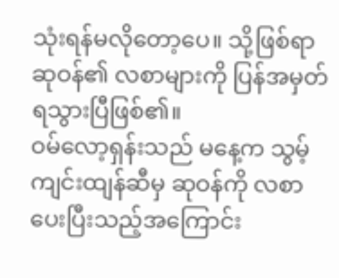သုံးရန်မလိုတော့ပေ။ သို့ဖြစ်ရာ ဆုဝန်၏ လစာများကို ပြန်အမှတ်ရသွားပြီဖြစ်၏။
ဝမ်လော့ရှန်းသည် မနေ့က သွမ့်ကျင်းထျန်ဆီမှ ဆုဝန်ကို လစာပေးပြီးသည့်အကြောင်း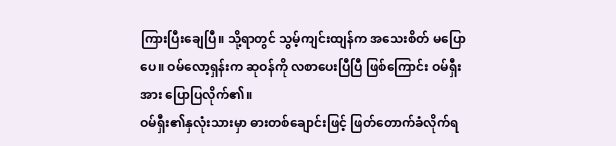ကြားပြီးချေပြီ။ သို့ရာတွင် သွမ့်ကျင်းထျန်က အသေးစိတ် မပြောပေ။ ဝမ်လော့ရှန်းက ဆုဝန်ကို လစာပေးပြီပြီ ဖြစ်ကြောင်း ဝမ်ရှီးအား ပြောပြလိုက်၏။
ဝမ်ရှီး၏နှလုံးသားမှာ ဓားတစ်ချောင်းဖြင့် ဖြတ်တောက်ခံလိုက်ရ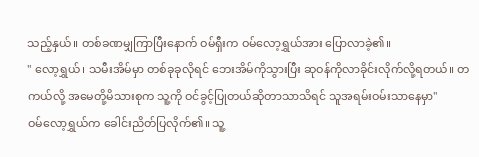သည့်နှယ်။ တစ်ခဏမျှကြာပြီးနောက် ဝမ်ရှီးက ဝမ်လော့ရွှယ်အား ပြောလာခဲ့၏။
" လော့ရွှယ်၊ သမီးအိမ်မှာ တစ်ခုခုလိုရင် ဘေးအိမ်ကိုသွားပြီး ဆုဝန်ကိုလာခိုင်းလိုက်လို့ရတယ်။ တကယ်လို့ အမေတို့မိသားစုက သူ့ကို ဝင်ခွင့်ပြုတယ်ဆိုတာသာသိရင် သူအရမ်းဝမ်းသာနေမှာ"
ဝမ်လော့ရွှယ်က ခေါင်းညိတ်ပြလိုက်၏။ သူ့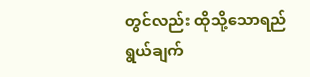တွင်လည်း ထိုသို့သောရည်ရွယ်ချက်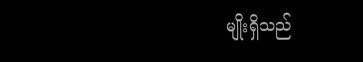မျိုးရှိသည်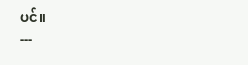ပင်။
---